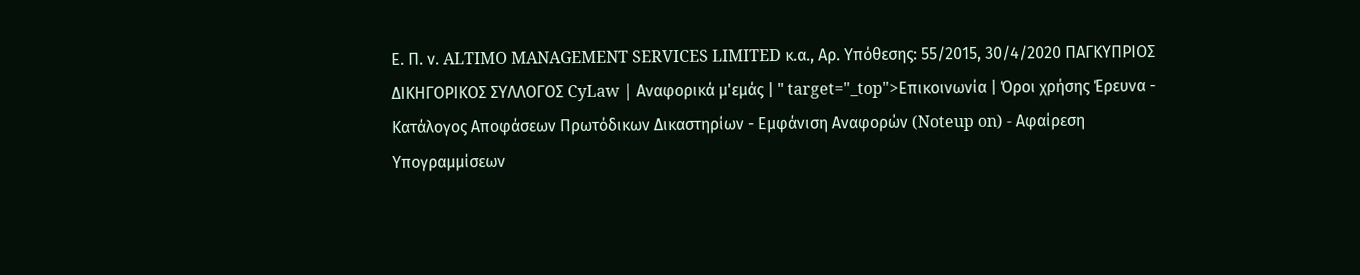Ε. Π. ν. ALTIMO MANAGEMENT SERVICES LIMITED κ.α., Αρ. Υπόθεσης: 55/2015, 30/4/2020 ΠΑΓΚΥΠΡΙΟΣ ΔΙΚΗΓΟΡΙΚΟΣ ΣΥΛΛΟΓΟΣ CyLaw | Αναφορικά μ'εμάς | " target="_top">Επικοινωνία | Όροι χρήσης Έρευνα - Κατάλογος Αποφάσεων Πρωτόδικων Δικαστηρίων - Εμφάνιση Αναφορών (Noteup on) - Αφαίρεση Υπογραμμίσεων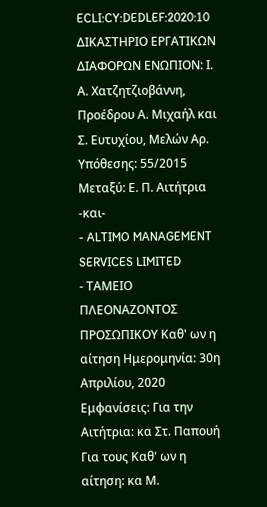ECLI:CY:DEDLEF:2020:10 ΔΙΚΑΣΤΗΡΙΟ ΕΡΓΑΤΙΚΩΝ ΔΙΑΦΟΡΩΝ ΕΝΩΠΙΟΝ: Ι. Α. Χατζητζιοβάννη, Προέδρου Α. Μιχαήλ και Σ. Ευτυχίου, Μελών Αρ. Υπόθεσης: 55/2015 Μεταξύ: Ε. Π. Αιτήτρια -και-
- ALTIMO MANAGEMENT SERVICES LIMITED
- ΤΑΜΕΙΟ ΠΛΕΟΝΑΖΟΝΤΟΣ ΠΡΟΣΩΠΙΚΟΥ Καθ' ων η αίτηση Ημερομηνία: 30η Απριλίου, 2020 Εμφανίσεις: Για την Αιτήτρια: κα Στ. Παπουή Για τους Καθ' ων η αίτηση: κα Μ.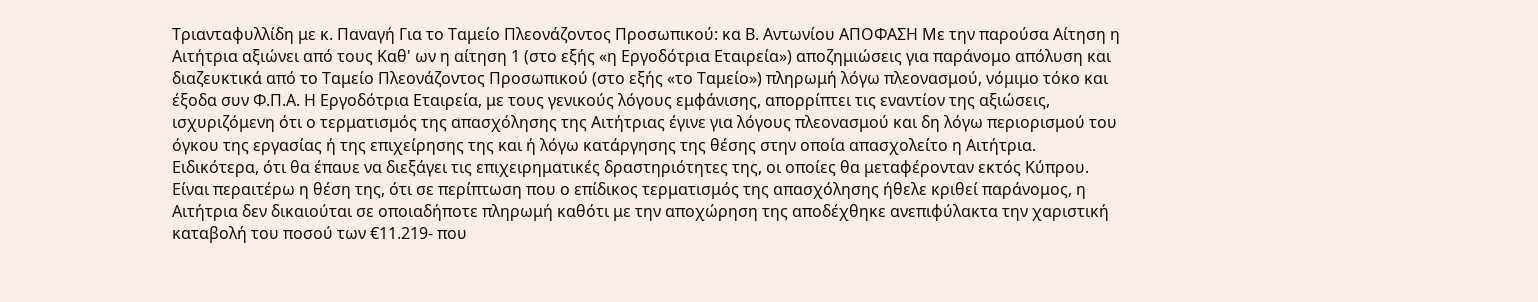Τριανταφυλλίδη με κ. Παναγή Για το Ταμείο Πλεονάζοντος Προσωπικού: κα Β. Αντωνίου ΑΠΟΦΑΣΗ Με την παρούσα Αίτηση η Αιτήτρια αξιώνει από τους Καθ' ων η αίτηση 1 (στο εξής «η Εργοδότρια Εταιρεία») αποζημιώσεις για παράνομο απόλυση και διαζευκτικά από το Ταμείο Πλεονάζοντος Προσωπικού (στο εξής «το Ταμείο») πληρωμή λόγω πλεονασμού, νόμιμο τόκο και έξοδα συν Φ.Π.Α. Η Εργοδότρια Εταιρεία, με τους γενικούς λόγους εμφάνισης, απορρίπτει τις εναντίον της αξιώσεις, ισχυριζόμενη ότι ο τερματισμός της απασχόλησης της Αιτήτριας έγινε για λόγους πλεονασμού και δη λόγω περιορισμού του όγκου της εργασίας ή της επιχείρησης της και ή λόγω κατάργησης της θέσης στην οποία απασχολείτο η Αιτήτρια. Ειδικότερα, ότι θα έπαυε να διεξάγει τις επιχειρηματικές δραστηριότητες της, οι οποίες θα μεταφέρονταν εκτός Κύπρου. Είναι περαιτέρω η θέση της, ότι σε περίπτωση που ο επίδικος τερματισμός της απασχόλησης ήθελε κριθεί παράνομος, η Αιτήτρια δεν δικαιούται σε οποιαδήποτε πληρωμή καθότι με την αποχώρηση της αποδέχθηκε ανεπιφύλακτα την χαριστική καταβολή του ποσού των €11.219- που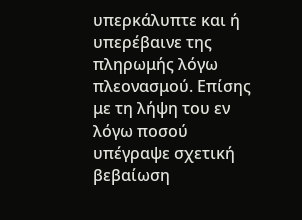υπερκάλυπτε και ή υπερέβαινε της πληρωμής λόγω πλεονασμού. Επίσης με τη λήψη του εν λόγω ποσού υπέγραψε σχετική βεβαίωση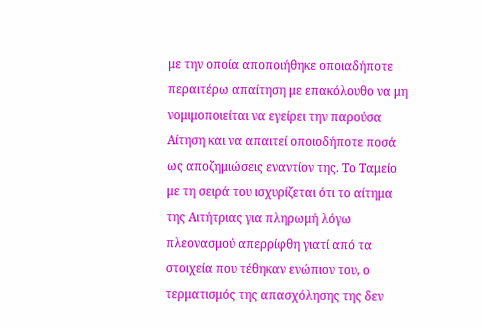με την οποία αποποιήθηκε οποιαδήποτε περαιτέρω απαίτηση με επακόλουθο να μη νομιμοποιείται να εγείρει την παρούσα Αίτηση και να απαιτεί οποιοδήποτε ποσά ως αποζημιώσεις εναντίον της. Το Ταμείο με τη σειρά του ισχυρίζεται ότι το αίτημα της Αιτήτριας για πληρωμή λόγω πλεονασμού απερρίφθη γιατί από τα στοιχεία που τέθηκαν ενώπιον του, ο τερματισμός της απασχόλησης της δεν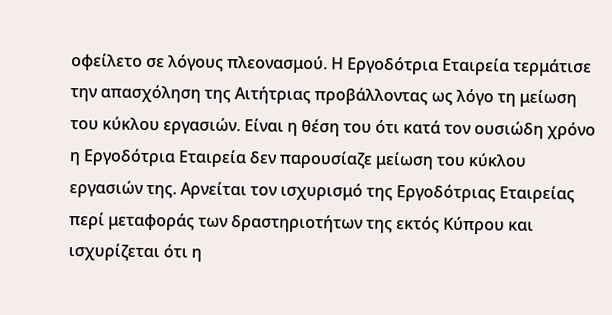οφείλετο σε λόγους πλεονασμού. Η Εργοδότρια Εταιρεία τερμάτισε την απασχόληση της Αιτήτριας προβάλλοντας ως λόγο τη μείωση του κύκλου εργασιών. Είναι η θέση του ότι κατά τον ουσιώδη χρόνο η Εργοδότρια Εταιρεία δεν παρουσίαζε μείωση του κύκλου εργασιών της. Αρνείται τον ισχυρισμό της Εργοδότριας Εταιρείας περί μεταφοράς των δραστηριοτήτων της εκτός Κύπρου και ισχυρίζεται ότι η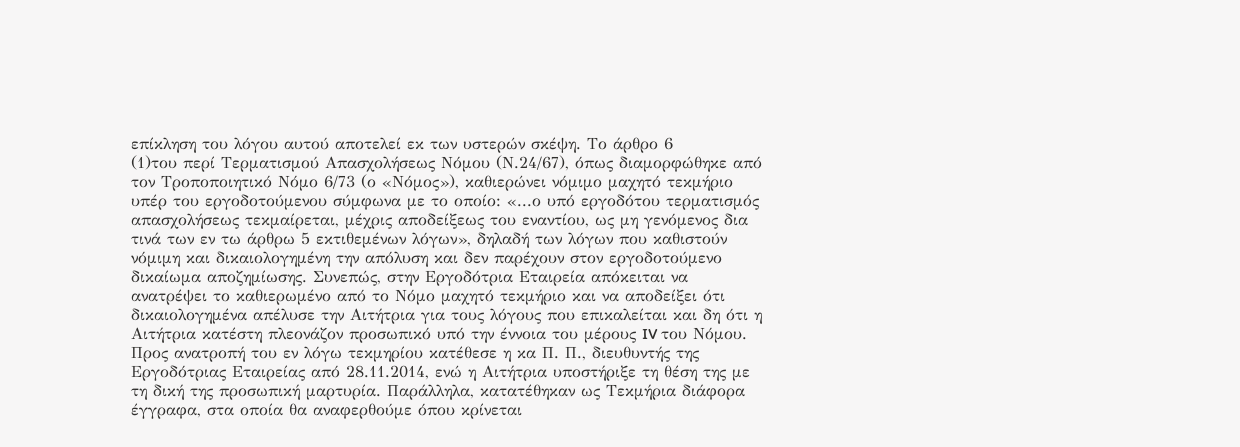επίκληση του λόγου αυτού αποτελεί εκ των υστερών σκέψη. Το άρθρο 6
(1)του περί Τερματισμού Απασχολήσεως Νόμου (Ν.24/67), όπως διαμορφώθηκε από τον Τροποποιητικό Νόμο 6/73 (ο «Νόμος»), καθιερώνει νόμιμο μαχητό τεκμήριο υπέρ του εργοδοτούμενου σύμφωνα με το οποίο: «...ο υπό εργοδότου τερματισμός απασχολήσεως τεκμαίρεται, μέχρις αποδείξεως του εναντίου, ως μη γενόμενος δια τινά των εν τω άρθρω 5 εκτιθεμένων λόγων», δηλαδή των λόγων που καθιστούν νόμιμη και δικαιολογημένη την απόλυση και δεν παρέχουν στον εργοδοτούμενο δικαίωμα αποζημίωσης. Συνεπώς, στην Εργοδότρια Εταιρεία απόκειται να ανατρέψει το καθιερωμένο από το Νόμο μαχητό τεκμήριο και να αποδείξει ότι δικαιολογημένα απέλυσε την Αιτήτρια για τους λόγους που επικαλείται και δη ότι η Αιτήτρια κατέστη πλεονάζον προσωπικό υπό την έννοια του μέρους IV του Νόμου. Προς ανατροπή του εν λόγω τεκμηρίου κατέθεσε η κα Π. Π., διευθυντής της Εργοδότριας Εταιρείας από 28.11.2014, ενώ η Αιτήτρια υποστήριξε τη θέση της με τη δική της προσωπική μαρτυρία. Παράλληλα, κατατέθηκαν ως Τεκμήρια διάφορα έγγραφα, στα οποία θα αναφερθούμε όπου κρίνεται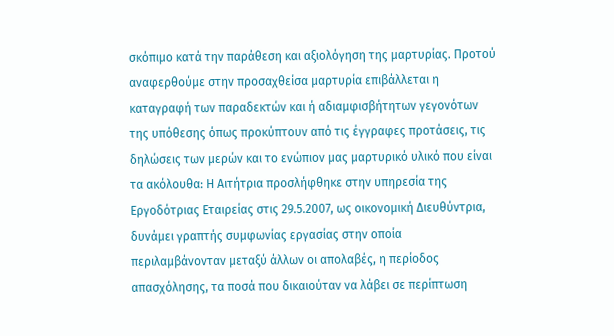σκόπιμο κατά την παράθεση και αξιολόγηση της μαρτυρίας. Προτού αναφερθούμε στην προσαχθείσα μαρτυρία επιβάλλεται η καταγραφή των παραδεκτών και ή αδιαμφισβήτητων γεγονότων της υπόθεσης όπως προκύπτουν από τις έγγραφες προτάσεις, τις δηλώσεις των μερών και το ενώπιον μας μαρτυρικό υλικό που είναι τα ακόλουθα: Η Αιτήτρια προσλήφθηκε στην υπηρεσία της Εργοδότριας Εταιρείας στις 29.5.2007, ως οικονομική Διευθύντρια, δυνάμει γραπτής συμφωνίας εργασίας στην οποία περιλαμβάνονταν μεταξύ άλλων οι απολαβές, η περίοδος απασχόλησης, τα ποσά που δικαιούταν να λάβει σε περίπτωση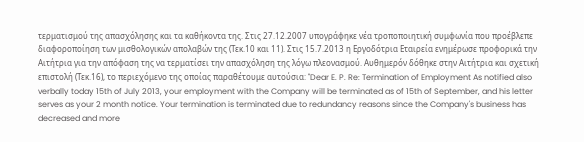τερματισμού της απασχόλησης και τα καθήκοντα της. Στις 27.12.2007 υπογράφηκε νέα τροποποιητική συμφωνία που προέβλεπε διαφοροποίηση των μισθολογικών απολαβών της (Τεκ.10 και 11). Στις 15.7.2013 η Εργοδότρια Εταιρεία ενημέρωσε προφορικά την Αιτήτρια για την απόφαση της να τερματίσει την απασχόληση της λόγω πλεονασμού. Αυθημερόν δόθηκε στην Αιτήτρια και σχετική επιστολή (Τεκ.16), το περιεχόμενο της οποίας παραθέτουμε αυτούσια: "Dear E. P. Re: Termination of Employment As notified also verbally today 15th of July 2013, your employment with the Company will be terminated as of 15th of September, and his letter serves as your 2 month notice. Your termination is terminated due to redundancy reasons since the Company's business has decreased and more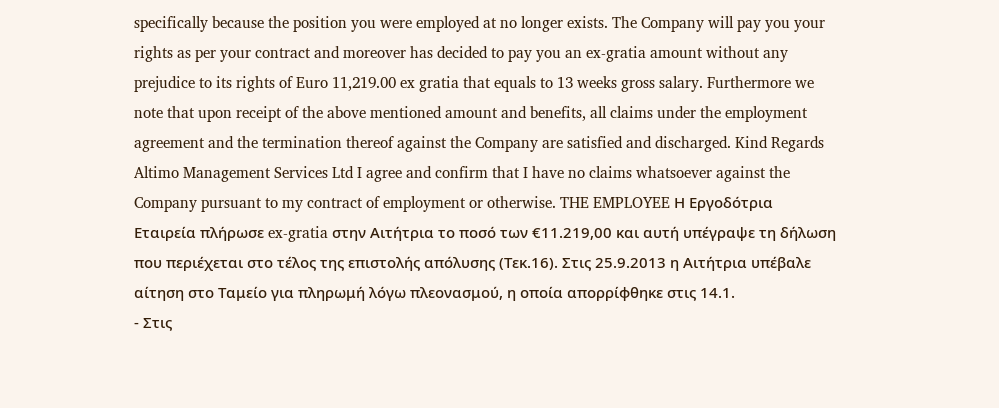specifically because the position you were employed at no longer exists. The Company will pay you your rights as per your contract and moreover has decided to pay you an ex-gratia amount without any prejudice to its rights of Euro 11,219.00 ex gratia that equals to 13 weeks gross salary. Furthermore we note that upon receipt of the above mentioned amount and benefits, all claims under the employment agreement and the termination thereof against the Company are satisfied and discharged. Kind Regards Altimo Management Services Ltd I agree and confirm that I have no claims whatsoever against the Company pursuant to my contract of employment or otherwise. THE EMPLOYEE Η Εργοδότρια Εταιρεία πλήρωσε ex-gratia στην Αιτήτρια το ποσό των €11.219,00 και αυτή υπέγραψε τη δήλωση που περιέχεται στο τέλος της επιστολής απόλυσης (Τεκ.16). Στις 25.9.2013 η Αιτήτρια υπέβαλε αίτηση στο Ταμείο για πληρωμή λόγω πλεονασμού, η οποία απορρίφθηκε στις 14.1.
- Στις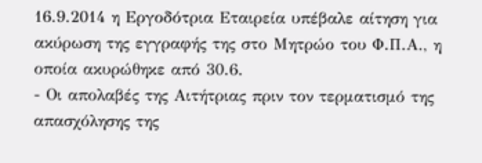16.9.2014 η Εργοδότρια Εταιρεία υπέβαλε αίτηση για ακύρωση της εγγραφής της στο Μητρώο του Φ.Π.Α., η οποία ακυρώθηκε από 30.6.
- Οι απολαβές της Αιτήτριας πριν τον τερματισμό της απασχόλησης της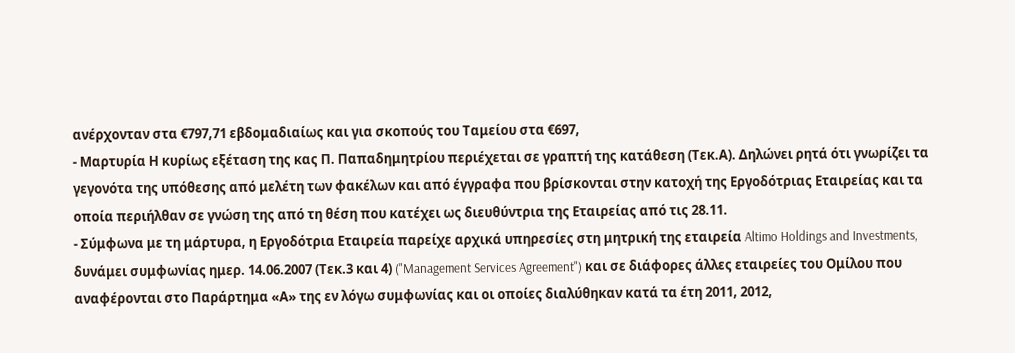ανέρχονταν στα €797,71 εβδομαδιαίως και για σκοπούς του Ταμείου στα €697,
- Μαρτυρία Η κυρίως εξέταση της κας Π. Παπαδημητρίου περιέχεται σε γραπτή της κατάθεση (Τεκ.Α). Δηλώνει ρητά ότι γνωρίζει τα γεγονότα της υπόθεσης από μελέτη των φακέλων και από έγγραφα που βρίσκονται στην κατοχή της Εργοδότριας Εταιρείας και τα οποία περιήλθαν σε γνώση της από τη θέση που κατέχει ως διευθύντρια της Εταιρείας από τις 28.11.
- Σύμφωνα με τη μάρτυρα, η Εργοδότρια Εταιρεία παρείχε αρχικά υπηρεσίες στη μητρική της εταιρεία Altimo Holdings and Investments, δυνάμει συμφωνίας ημερ. 14.06.2007 (Τεκ.3 και 4) ("Management Services Agreement") και σε διάφορες άλλες εταιρείες του Ομίλου που αναφέρονται στo Παράρτημα «Α» της εν λόγω συμφωνίας και οι οποίες διαλύθηκαν κατά τα έτη 2011, 2012,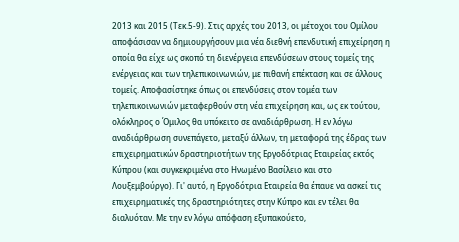2013 και 2015 (Τεκ.5-9). Στις αρχές του 2013, οι μέτοχοι του Ομίλου αποφάσισαν να δημιουργήσουν μια νέα διεθνή επενδυτική επιχείρηση η οποία θα είχε ως σκοπό τη διενέργεια επενδύσεων στους τομείς της ενέργειας και των τηλεπικοινωνιών, με πιθανή επέκταση και σε άλλους τομείς. Αποφασίστηκε όπως οι επενδύσεις στον τομέα των τηλεπικοινωνιών μεταφερθούν στη νέα επιχείρηση και, ως εκ τούτου, ολόκληρος ο Όμιλος θα υπόκειτο σε αναδιάρθρωση. Η εν λόγω αναδιάρθρωση συνεπάγετο, μεταξύ άλλων, τη μεταφορά της έδρας των επιχειρηματικών δραστηριοτήτων της Εργοδότριας Εταιρείας εκτός Κύπρου (και συγκεκριμένα στο Ηνωμένο Βασίλειο και στο Λουξεμβούργο). Γι' αυτό, η Εργοδότρια Εταιρεία θα έπαυε να ασκεί τις επιχειρηματικές της δραστηριότητες στην Κύπρο και εν τέλει θα διαλυόταν. Με την εν λόγω απόφαση εξυπακούετο,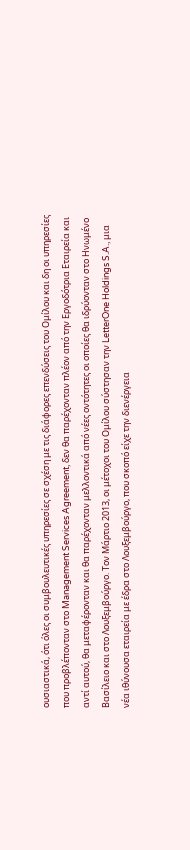ουσιαστικά, ότι όλες οι συμβουλευτικές υπηρεσίες σε σχέση με τις διάφορες επενδύσεις του Ομίλου και δη οι υπηρεσίες που προβλέπονταν στο Management Services Agreement, δεν θα παρέχονταν πλέον από την Εργοδότρια Εταιρεία και αντί αυτού, θα μεταφέρονταν και θα παρέχονταν μελλοντικά από νέες οντότητες οι οποίες θα ιδρύονταν στο Ηνωμένο Βασίλειο και στο Λουξεμβούργο. Τον Μάρτιο 2013, οι μέτοχοι του Ομίλου σύστησαν την LetterOne Holdings S.A., μια νέα ιθύνουσα εταιρεία με έδρα στο Λουξεμβούργο, που σκοπό είχε την διενέργεια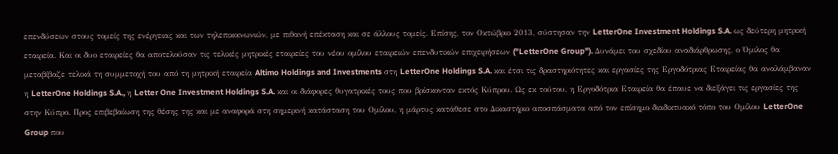επενδύσεων στους τομείς της ενέργειας και των τηλεπικοινωνιών, με πιθανή επέκταση και σε άλλους τομείς. Επίσης, τον Οκτώβριο 2013, σύστησαν την LetterOne Investment Holdings S.A. ως δεύτερη μητρική εταιρεία. Και οι δυο εταιρείες θα αποτελούσαν τις τελικές μητρικές εταιρείες του νέου ομίλου εταιρειών επενδυτικών επιχειρήσεων ("LetterOne Group"). Δυνάμει του σχεδίου αναδιάρθρωσης, ο Όμιλος θα μεταβίβαζε τελικά τη συμμετοχή του από τη μητρική εταιρεία Altimo Holdings and Investments στη LetterOne Holdings S.A. και έτσι τις δραστηριότητες και εργασίες της Εργοδότριας Εταιρείας θα αναλάμβαναν η LetterOne Holdings S.A., η Letter One Investment Holdings S.A. και οι διάφορες θυγατρικές τους που βρίσκονταν εκτός Κύπρου. Ως εκ τούτου, η Εργοδότρια Εταιρεία θα έπαυε να διεξάγει τις εργασίες της στην Κύπρο. Προς επιβεβαίωση της θέσης της και με αναφορά στη σημερινή κατάσταση του Ομίλου, η μάρτυς κατάθεσε στο Δικαστήριο αποσπάσματα από τον επίσημο διαδικτυακό τόπο του Ομίλου LetterOne Group που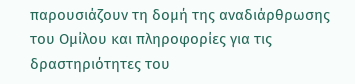παρουσιάζουν τη δομή της αναδιάρθρωσης του Ομίλου και πληροφορίες για τις δραστηριότητες του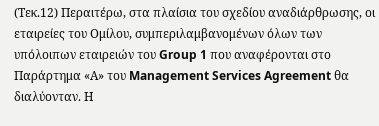(Τεκ.12) Περαιτέρω, στα πλαίσια του σχεδίου αναδιάρθρωσης, οι εταιρείες του Ομίλου, συμπεριλαμβανομένων όλων των υπόλοιπων εταιρειών του Group 1 που αναφέρονται στο Παράρτημα «Α» του Management Services Agreement θα διαλύονταν. Η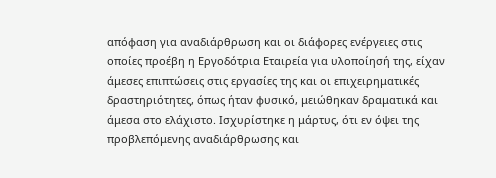απόφαση για αναδιάρθρωση και οι διάφορες ενέργειες στις οποίες προέβη η Εργοδότρια Εταιρεία για υλοποίησή της, είχαν άμεσες επιπτώσεις στις εργασίες της και οι επιχειρηματικές δραστηριότητες, όπως ήταν φυσικό, μειώθηκαν δραματικά και άμεσα στο ελάχιστο. Ισχυρίστηκε η μάρτυς, ότι εν όψει της προβλεπόμενης αναδιάρθρωσης και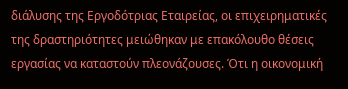διάλυσης της Εργοδότριας Εταιρείας, οι επιχειρηματικές της δραστηριότητες μειώθηκαν με επακόλουθο θέσεις εργασίας να καταστούν πλεονάζουσες. Ότι η οικονομική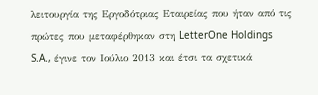λειτουργία της Εργοδότριας Εταιρείας που ήταν από τις πρώτες που μεταφέρθηκαν στη LetterOne Holdings S.A., έγινε τον Ιούλιο 2013 και έτσι τα σχετικά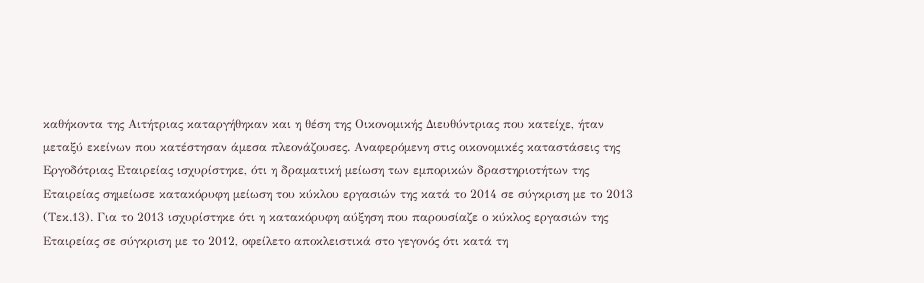καθήκοντα της Αιτήτριας καταργήθηκαν και η θέση της Οικονομικής Διευθύντριας που κατείχε, ήταν μεταξύ εκείνων που κατέστησαν άμεσα πλεονάζουσες. Αναφερόμενη στις οικονομικές καταστάσεις της Εργοδότριας Εταιρείας ισχυρίστηκε, ότι η δραματική μείωση των εμπορικών δραστηριοτήτων της Εταιρείας σημείωσε κατακόρυφη μείωση του κύκλου εργασιών της κατά το 2014 σε σύγκριση με το 2013 (Τεκ.13). Για το 2013 ισχυρίστηκε ότι η κατακόρυφη αύξηση που παρουσίαζε ο κύκλος εργασιών της Εταιρείας σε σύγκριση με το 2012, οφείλετο αποκλειστικά στο γεγονός ότι κατά τη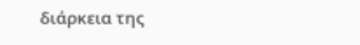διάρκεια της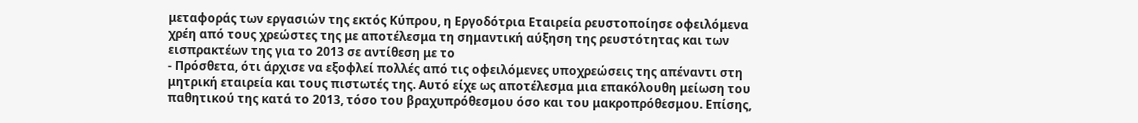μεταφοράς των εργασιών της εκτός Κύπρου, η Εργοδότρια Εταιρεία ρευστοποίησε οφειλόμενα χρέη από τους χρεώστες της με αποτέλεσμα τη σημαντική αύξηση της ρευστότητας και των εισπρακτέων της για το 2013 σε αντίθεση με το
- Πρόσθετα, ότι άρχισε να εξοφλεί πολλές από τις οφειλόμενες υποχρεώσεις της απέναντι στη μητρική εταιρεία και τους πιστωτές της. Αυτό είχε ως αποτέλεσμα μια επακόλουθη μείωση του παθητικού της κατά το 2013, τόσο του βραχυπρόθεσμου όσο και του μακροπρόθεσμου. Επίσης,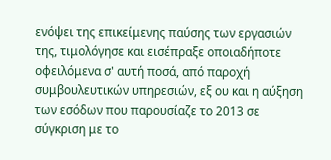ενόψει της επικείμενης παύσης των εργασιών της, τιμολόγησε και εισέπραξε οποιαδήποτε οφειλόμενα σ' αυτή ποσά, από παροχή συμβουλευτικών υπηρεσιών, εξ ου και η αύξηση των εσόδων που παρουσίαζε το 2013 σε σύγκριση με το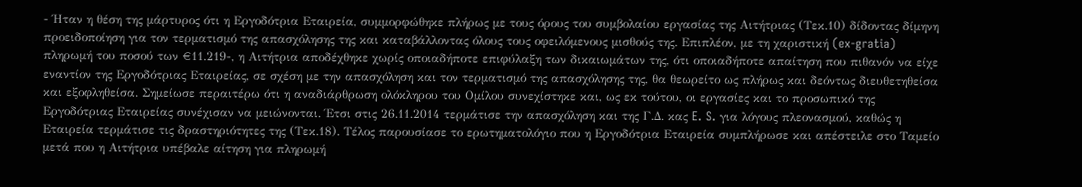- Ήταν η θέση της μάρτυρος ότι η Εργοδότρια Εταιρεία, συμμορφώθηκε πλήρως με τους όρους του συμβολαίου εργασίας της Αιτήτριας (Τεκ.10) δίδοντας δίμηνη προειδοποίηση για τον τερματισμό της απασχόλησης της και καταβάλλοντας όλους τους οφειλόμενους μισθούς της. Επιπλέον, με τη χαριστική (ex-gratia) πληρωμή του ποσού των €11.219-, η Αιτήτρια αποδέχθηκε χωρίς οποιαδήποτε επιφύλαξη των δικαιωμάτων της, ότι οποιαδήποτε απαίτηση που πιθανόν να είχε εναντίον της Εργοδότριας Εταιρείας, σε σχέση με την απασχόληση και τον τερματισμό της απασχόλησης της, θα θεωρείτο ως πλήρως και δεόντως διευθετηθείσα και εξοφληθείσα. Σημείωσε περαιτέρω ότι η αναδιάρθρωση ολόκληρου του Ομίλου συνεχίστηκε και, ως εκ τούτου, οι εργασίες και το προσωπικό της Εργοδότριας Εταιρείας συνέχισαν να μειώνονται. Έτσι στις 26.11.2014 τερμάτισε την απασχόληση και της Γ.Δ. κας E. S. για λόγους πλεονασμού, καθώς η Εταιρεία τερμάτισε τις δραστηριότητες της (Τεκ.18). Τέλος παρουσίασε το ερωτηματολόγιο που η Εργοδότρια Εταιρεία συμπλήρωσε και απέστειλε στο Ταμείο μετά που η Αιτήτρια υπέβαλε αίτηση για πληρωμή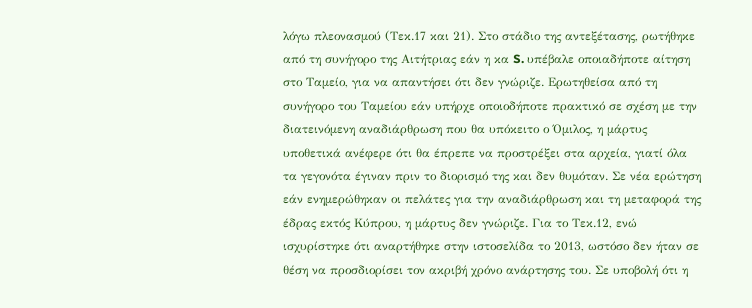λόγω πλεονασμού (Τεκ.17 και 21). Στο στάδιο της αντεξέτασης, ρωτήθηκε από τη συνήγορο της Αιτήτριας εάν η κα S. υπέβαλε οποιαδήποτε αίτηση στο Ταμείο, για να απαντήσει ότι δεν γνώριζε. Ερωτηθείσα από τη συνήγορο του Ταμείου εάν υπήρχε οποιοδήποτε πρακτικό σε σχέση με την διατεινόμενη αναδιάρθρωση που θα υπόκειτο ο Όμιλος, η μάρτυς υποθετικά ανέφερε ότι θα έπρεπε να προστρέξει στα αρχεία, γιατί όλα τα γεγονότα έγιναν πριν το διορισμό της και δεν θυμόταν. Σε νέα ερώτηση εάν ενημερώθηκαν οι πελάτες για την αναδιάρθρωση και τη μεταφορά της έδρας εκτός Κύπρου, η μάρτυς δεν γνώριζε. Για το Τεκ.12, ενώ ισχυρίστηκε ότι αναρτήθηκε στην ιστοσελίδα το 2013, ωστόσο δεν ήταν σε θέση να προσδιορίσει τον ακριβή χρόνο ανάρτησης του. Σε υποβολή ότι η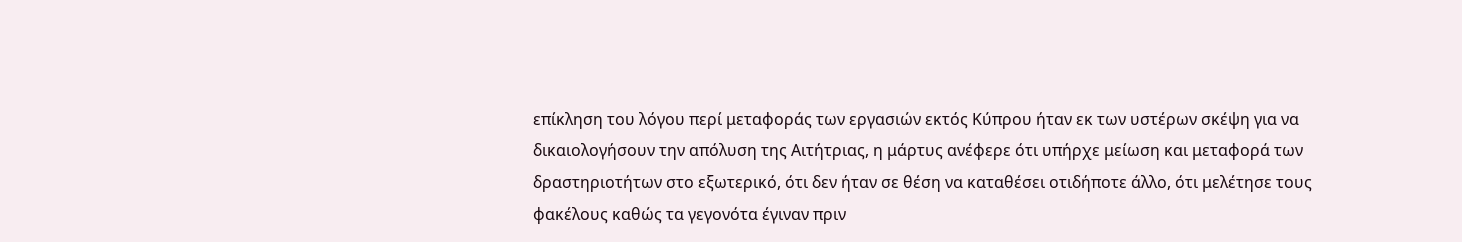επίκληση του λόγου περί μεταφοράς των εργασιών εκτός Κύπρου ήταν εκ των υστέρων σκέψη για να δικαιολογήσουν την απόλυση της Αιτήτριας, η μάρτυς ανέφερε ότι υπήρχε μείωση και μεταφορά των δραστηριοτήτων στο εξωτερικό, ότι δεν ήταν σε θέση να καταθέσει οτιδήποτε άλλο, ότι μελέτησε τους φακέλους καθώς τα γεγονότα έγιναν πριν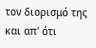τον διορισμό της και απ' ότι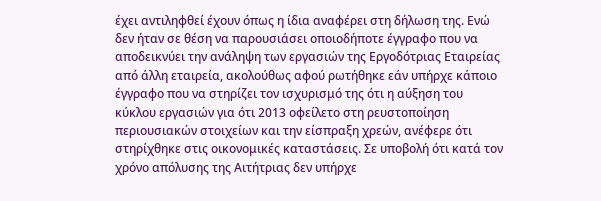έχει αντιληφθεί έχουν όπως η ίδια αναφέρει στη δήλωση της. Ενώ δεν ήταν σε θέση να παρουσιάσει οποιοδήποτε έγγραφο που να αποδεικνύει την ανάληψη των εργασιών της Εργοδότριας Εταιρείας από άλλη εταιρεία, ακολούθως αφού ρωτήθηκε εάν υπήρχε κάποιο έγγραφο που να στηρίζει τον ισχυρισμό της ότι η αύξηση του κύκλου εργασιών για ότι 2013 οφείλετο στη ρευστοποίηση περιουσιακών στοιχείων και την είσπραξη χρεών, ανέφερε ότι στηρίχθηκε στις οικονομικές καταστάσεις. Σε υποβολή ότι κατά τον χρόνο απόλυσης της Αιτήτριας δεν υπήρχε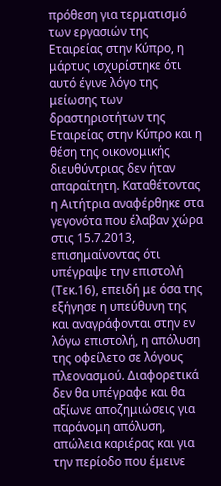πρόθεση για τερματισμό των εργασιών της Εταιρείας στην Κύπρο, η μάρτυς ισχυρίστηκε ότι αυτό έγινε λόγο της μείωσης των δραστηριοτήτων της Εταιρείας στην Κύπρο και η θέση της οικονομικής διευθύντριας δεν ήταν απαραίτητη. Καταθέτοντας η Αιτήτρια αναφέρθηκε στα γεγονότα που έλαβαν χώρα στις 15.7.2013, επισημαίνοντας ότι υπέγραψε την επιστολή (Τεκ.16), επειδή με όσα της εξήγησε η υπεύθυνη της και αναγράφονται στην εν λόγω επιστολή, η απόλυση της οφείλετο σε λόγους πλεονασμού. Διαφορετικά δεν θα υπέγραφε και θα αξίωνε αποζημιώσεις για παράνομη απόλυση, απώλεια καριέρας και για την περίοδο που έμεινε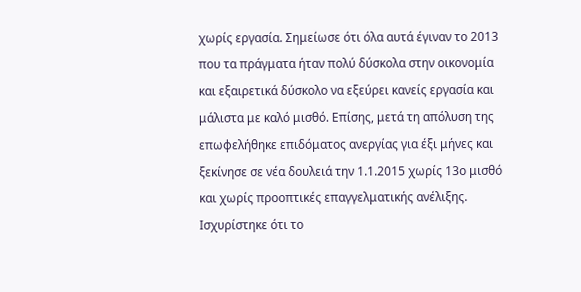χωρίς εργασία. Σημείωσε ότι όλα αυτά έγιναν το 2013 που τα πράγματα ήταν πολύ δύσκολα στην οικονομία και εξαιρετικά δύσκολο να εξεύρει κανείς εργασία και μάλιστα με καλό μισθό. Επίσης, μετά τη απόλυση της επωφελήθηκε επιδόματος ανεργίας για έξι μήνες και ξεκίνησε σε νέα δουλειά την 1.1.2015 χωρίς 13ο μισθό και χωρίς προοπτικές επαγγελματικής ανέλιξης. Ισχυρίστηκε ότι το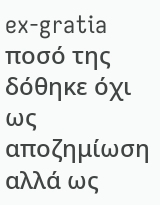ex-gratia ποσό της δόθηκε όχι ως αποζημίωση αλλά ως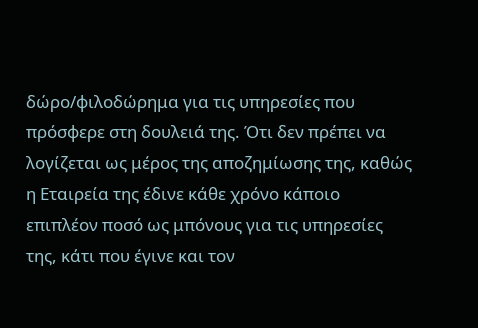δώρο/φιλοδώρημα για τις υπηρεσίες που πρόσφερε στη δουλειά της. Ότι δεν πρέπει να λογίζεται ως μέρος της αποζημίωσης της, καθώς η Εταιρεία της έδινε κάθε χρόνο κάποιο επιπλέον ποσό ως μπόνους για τις υπηρεσίες της, κάτι που έγινε και τον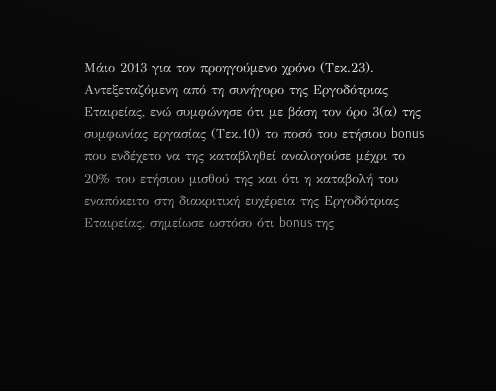Μάιο 2013 για τον προηγούμενο χρόνο (Τεκ.23). Αντεξεταζόμενη από τη συνήγορο της Εργοδότριας Εταιρείας, ενώ συμφώνησε ότι με βάση τον όρο 3(α) της συμφωνίας εργασίας (Τεκ.10) το ποσό του ετήσιου bonus που ενδέχετο να της καταβληθεί αναλογούσε μέχρι το 20% του ετήσιου μισθού της και ότι η καταβολή του εναπόκειτο στη διακριτική ευχέρεια της Εργοδότριας Εταιρείας, σημείωσε ωστόσο ότι bonus της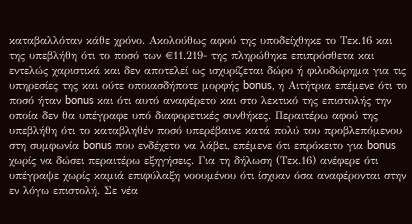καταβαλλόταν κάθε χρόνο. Ακολούθως αφού της υποδείχθηκε το Τεκ.16 και της υπεβλήθη ότι το ποσό των €11.219- της πληρώθηκε επιπρόσθετα και εντελώς χαριστικά και δεν αποτελεί ως ισχυρίζεται δώρο ή φιλοδώρημα για τις υπηρεσίες της και ούτε οποιασδήποτε μορφής bonus, η Αιτήτρια επέμενε ότι το ποσό ήταν bonus και ότι αυτό αναφέρετο και στο λεκτικό της επιστολής την οποία δεν θα υπέγραφε υπό διαφορετικές συνθήκες. Περαιτέρω αφού της υπεβλήθη ότι το καταβληθέν ποσό υπερέβαινε κατά πολύ του προβλεπόμενου στη συμφωνία bonus που ενδέχετο να λάβει, επέμενε ότι επρόκειτο για bonus χωρίς να δώσει περαιτέρω εξηγήσεις. Για τη δήλωση (Τεκ.16) ανέφερε ότι υπέγραψε χωρίς καμιά επιφύλαξη νοουμένου ότι ίσχυαν όσα αναφέρονται στην εν λόγω επιστολή. Σε νέα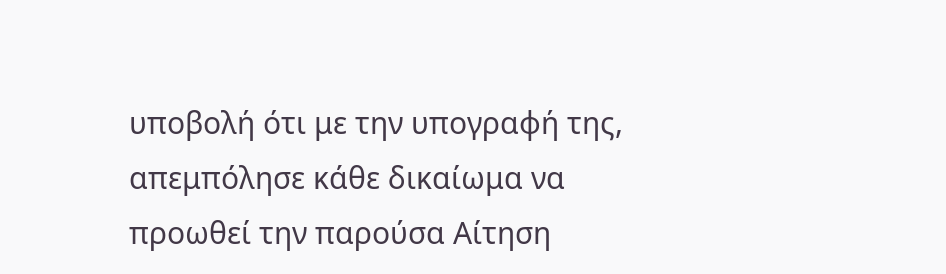υποβολή ότι με την υπογραφή της, απεμπόλησε κάθε δικαίωμα να προωθεί την παρούσα Αίτηση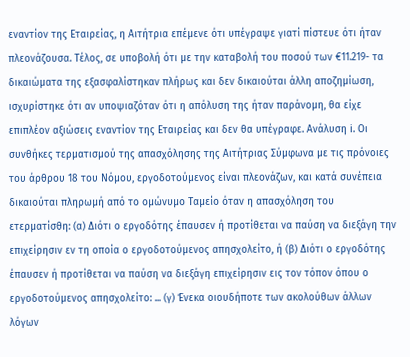εναντίον της Εταιρείας, η Αιτήτρια επέμενε ότι υπέγραψε γιατί πίστευε ότι ήταν πλεονάζουσα. Τέλος, σε υποβολή ότι με την καταβολή του ποσού των €11.219- τα δικαιώματα της εξασφαλίστηκαν πλήρως και δεν δικαιούται άλλη αποζημίωση, ισχυρίστηκε ότι αν υποψιαζόταν ότι η απόλυση της ήταν παράνομη, θα είχε επιπλέον αξιώσεις εναντίον της Εταιρείας και δεν θα υπέγραφε. Ανάλυση i. Οι συνθήκες τερματισμού της απασχόλησης της Αιτήτριας Σύμφωνα με τις πρόνοιες του άρθρου 18 του Νόμου, εργοδοτούμενος είναι πλεονάζων, και κατά συνέπεια δικαιούται πληρωμή από το ομώνυμο Ταμείο όταν η απασχόληση του ετερματίσθη: (α) Διότι ο εργοδότης έπαυσεν ή προτίθεται να παύση να διεξάγη την επιχείρησιν εν τη οποία ο εργοδοτούμενος απησχολείτο, ή (β) Διότι ο εργοδότης έπαυσεν ή προτίθεται να παύση να διεξάγη επιχείρησιν εις τον τόπον όπου ο εργοδοτούμενος απησχολείτο: ... (γ) Ένεκα οιουδήποτε των ακολούθων άλλων λόγων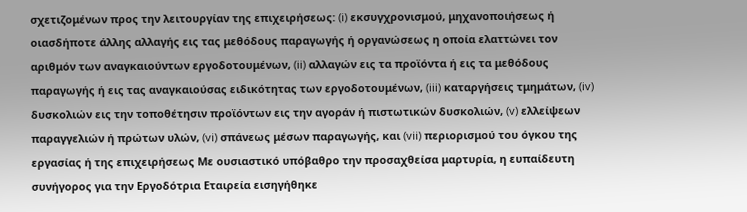σχετιζομένων προς την λειτουργίαν της επιχειρήσεως: (i) εκσυγχρονισμού, μηχανοποιήσεως ή οιασδήποτε άλλης αλλαγής εις τας μεθόδους παραγωγής ή οργανώσεως η οποία ελαττώνει τον αριθμόν των αναγκαιούντων εργοδοτουμένων, (ii) αλλαγών εις τα προϊόντα ή εις τα μεθόδους παραγωγής ή εις τας αναγκαιούσας ειδικότητας των εργοδοτουμένων, (iii) καταργήσεις τμημάτων, (iv) δυσκολιών εις την τοποθέτησιν προϊόντων εις την αγοράν ή πιστωτικών δυσκολιών, (v) ελλείψεων παραγγελιών ή πρώτων υλών, (vi) σπάνεως μέσων παραγωγής, και (vii) περιορισμού του όγκου της εργασίας ή της επιχειρήσεως Με ουσιαστικό υπόβαθρο την προσαχθείσα μαρτυρία, η ευπαίδευτη συνήγορος για την Εργοδότρια Εταιρεία εισηγήθηκε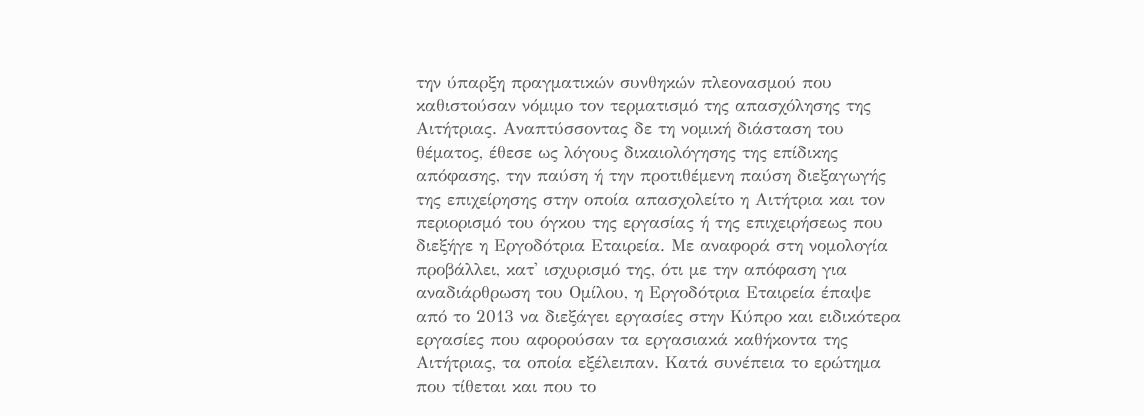την ύπαρξη πραγματικών συνθηκών πλεονασμού που καθιστούσαν νόμιμο τον τερματισμό της απασχόλησης της Αιτήτριας. Αναπτύσσοντας δε τη νομική διάσταση του θέματος, έθεσε ως λόγους δικαιολόγησης της επίδικης απόφασης, την παύση ή την προτιθέμενη παύση διεξαγωγής της επιχείρησης στην οποία απασχολείτο η Αιτήτρια και τον περιορισμό του όγκου της εργασίας ή της επιχειρήσεως που διεξήγε η Εργοδότρια Εταιρεία. Με αναφορά στη νομολογία προβάλλει, κατ' ισχυρισμό της, ότι με την απόφαση για αναδιάρθρωση του Ομίλου, η Εργοδότρια Εταιρεία έπαψε από το 2013 να διεξάγει εργασίες στην Κύπρο και ειδικότερα εργασίες που αφορούσαν τα εργασιακά καθήκοντα της Αιτήτριας, τα οποία εξέλειπαν. Κατά συνέπεια το ερώτημα που τίθεται και που το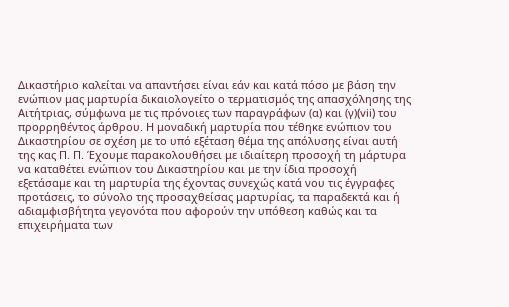Δικαστήριο καλείται να απαντήσει είναι εάν και κατά πόσο με βάση την ενώπιον μας μαρτυρία δικαιολογείτο ο τερματισμός της απασχόλησης της Αιτήτριας, σύμφωνα με τις πρόνοιες των παραγράφων (α) και (γ)(vii) του προρρηθέντος άρθρου. Η μοναδική μαρτυρία που τέθηκε ενώπιον του Δικαστηρίου σε σχέση με το υπό εξέταση θέμα της απόλυσης είναι αυτή της κας Π. Π. Έχουμε παρακολουθήσει με ιδιαίτερη προσοχή τη μάρτυρα να καταθέτει ενώπιον του Δικαστηρίου και με την ίδια προσοχή εξετάσαμε και τη μαρτυρία της έχοντας συνεχώς κατά νου τις έγγραφες προτάσεις, το σύνολο της προσαχθείσας μαρτυρίας, τα παραδεκτά και ή αδιαμφισβήτητα γεγονότα που αφορούν την υπόθεση καθώς και τα επιχειρήματα των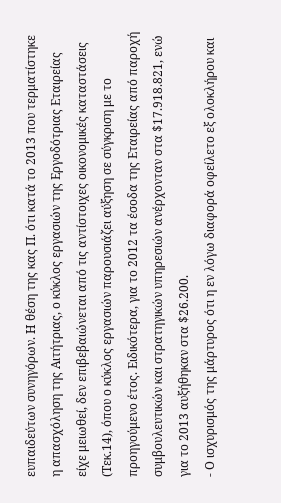ευπαιδεύτων συνηγόρων. Η θέση της κας Π. ότι κατά το 2013 που τερματίστηκε η απασχόληση της Αιτήτριας, ο κύκλος εργασιών της Εργοδότριας Εταιρείας είχε μειωθεί, δεν επιβεβαιώνεται από τις αντίστοιχες οικονομικές καταστάσεις (Τεκ.14), όπου ο κύκλος εργασιών παρουσιάζει αύξηση σε σύγκριση με το προηγούμενο έτος. Ειδικότερα, για το 2012 τα έσοδα της Εταιρείας από παροχή συμβουλευτικών και στρατηγικών υπηρεσιών ανέρχονταν στα $17.918.821, ενώ για το 2013 αυξήθηκαν στα $26.200.
- Ο ισχυρισμός της μάρτυρος ότι η εν λόγω διαφορά οφείλετο εξ ολοκλήρου και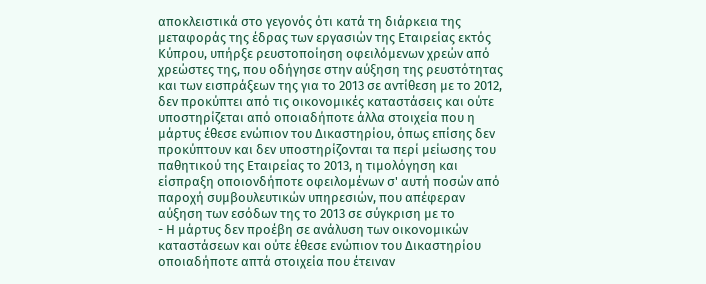αποκλειστικά στο γεγονός ότι κατά τη διάρκεια της μεταφοράς της έδρας των εργασιών της Εταιρείας εκτός Κύπρου, υπήρξε ρευστοποίηση οφειλόμενων χρεών από χρεώστες της, που οδήγησε στην αύξηση της ρευστότητας και των εισπράξεων της για το 2013 σε αντίθεση με το 2012, δεν προκύπτει από τις οικονομικές καταστάσεις και ούτε υποστηρίζεται από οποιαδήποτε άλλα στοιχεία που η μάρτυς έθεσε ενώπιον του Δικαστηρίου, όπως επίσης δεν προκύπτουν και δεν υποστηρίζονται τα περί μείωσης του παθητικού της Εταιρείας το 2013, η τιμολόγηση και είσπραξη οποιονδήποτε οφειλομένων σ' αυτή ποσών από παροχή συμβουλευτικών υπηρεσιών, που απέφεραν αύξηση των εσόδων της το 2013 σε σύγκριση με το
- Η μάρτυς δεν προέβη σε ανάλυση των οικονομικών καταστάσεων και ούτε έθεσε ενώπιον του Δικαστηρίου οποιαδήποτε απτά στοιχεία που έτειναν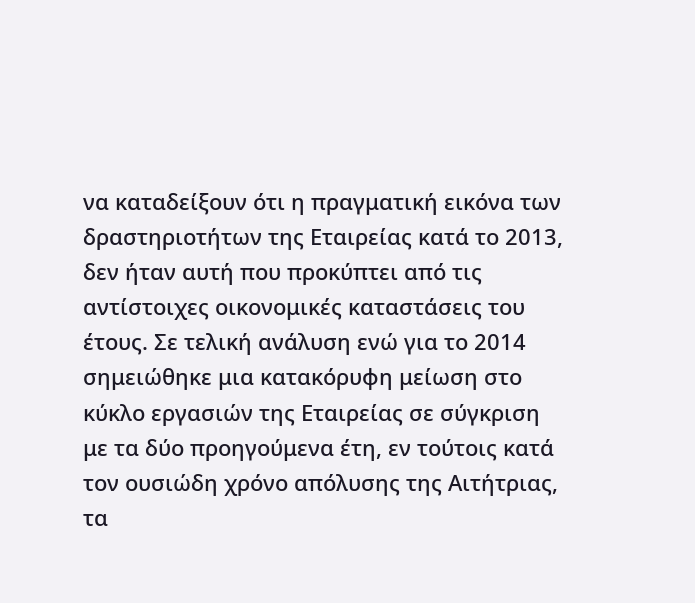να καταδείξουν ότι η πραγματική εικόνα των δραστηριοτήτων της Εταιρείας κατά το 2013, δεν ήταν αυτή που προκύπτει από τις αντίστοιχες οικονομικές καταστάσεις του έτους. Σε τελική ανάλυση ενώ για το 2014 σημειώθηκε μια κατακόρυφη μείωση στο κύκλο εργασιών της Εταιρείας σε σύγκριση με τα δύο προηγούμενα έτη, εν τούτοις κατά τον ουσιώδη χρόνο απόλυσης της Αιτήτριας, τα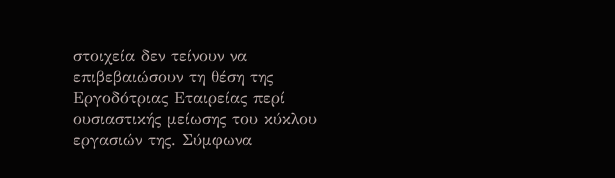στοιχεία δεν τείνουν να επιβεβαιώσουν τη θέση της Εργοδότριας Εταιρείας περί ουσιαστικής μείωσης του κύκλου εργασιών της. Σύμφωνα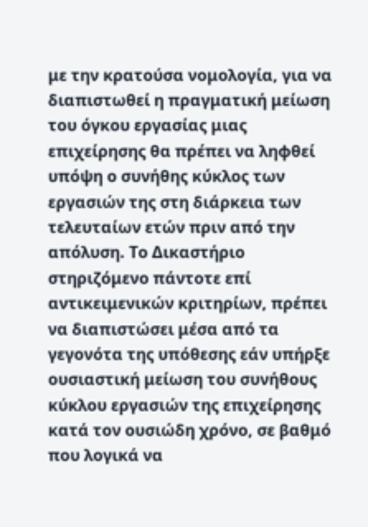με την κρατούσα νομολογία, για να διαπιστωθεί η πραγματική μείωση του όγκου εργασίας μιας επιχείρησης θα πρέπει να ληφθεί υπόψη ο συνήθης κύκλος των εργασιών της στη διάρκεια των τελευταίων ετών πριν από την απόλυση. Το Δικαστήριο στηριζόμενο πάντοτε επί αντικειμενικών κριτηρίων, πρέπει να διαπιστώσει μέσα από τα γεγονότα της υπόθεσης εάν υπήρξε ουσιαστική μείωση του συνήθους κύκλου εργασιών της επιχείρησης κατά τον ουσιώδη χρόνο, σε βαθμό που λογικά να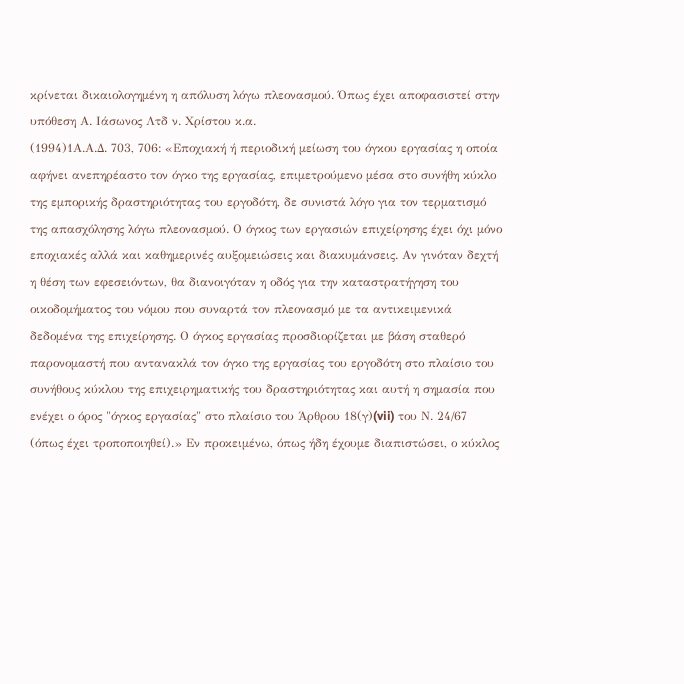κρίνεται δικαιολογημένη η απόλυση λόγω πλεονασμού. Όπως έχει αποφασιστεί στην υπόθεση Α. Ιάσωνος Λτδ ν. Χρίστου κ.α.
(1994)1Α.Α.Δ. 703, 706: «Εποχιακή ή περιοδική μείωση του όγκου εργασίας η οποία αφήνει ανεπηρέαστο τον όγκο της εργασίας, επιμετρούμενο μέσα στο συνήθη κύκλο της εμπορικής δραστηριότητας του εργοδότη, δε συνιστά λόγο για τον τερματισμό της απασχόλησης λόγω πλεονασμού. Ο όγκος των εργασιών επιχείρησης έχει όχι μόνο εποχιακές αλλά και καθημερινές αυξομειώσεις και διακυμάνσεις. Αν γινόταν δεχτή η θέση των εφεσειόντων, θα διανοιγόταν η οδός για την καταστρατήγηση του οικοδομήματος του νόμου που συναρτά τον πλεονασμό με τα αντικειμενικά δεδομένα της επιχείρησης. Ο όγκος εργασίας προσδιορίζεται με βάση σταθερό παρονομαστή που αντανακλά τον όγκο της εργασίας του εργοδότη στο πλαίσιο του συνήθους κύκλου της επιχειρηματικής του δραστηριότητας και αυτή η σημασία που ενέχει ο όρος "όγκος εργασίας" στο πλαίσιο του Άρθρου 18(γ)(vii) του Ν. 24/67 (όπως έχει τροποποιηθεί).» Εν προκειμένω, όπως ήδη έχουμε διαπιστώσει, ο κύκλος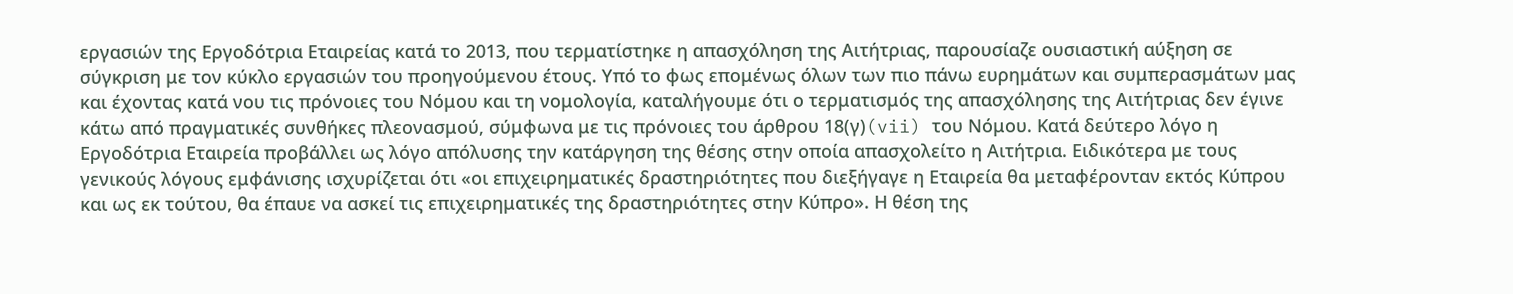εργασιών της Εργοδότρια Εταιρείας κατά το 2013, που τερματίστηκε η απασχόληση της Αιτήτριας, παρουσίαζε ουσιαστική αύξηση σε σύγκριση με τον κύκλο εργασιών του προηγούμενου έτους. Υπό το φως επομένως όλων των πιο πάνω ευρημάτων και συμπερασμάτων μας και έχοντας κατά νου τις πρόνοιες του Νόμου και τη νομολογία, καταλήγουμε ότι ο τερματισμός της απασχόλησης της Αιτήτριας δεν έγινε κάτω από πραγματικές συνθήκες πλεονασμού, σύμφωνα με τις πρόνοιες του άρθρου 18(γ)(vii) του Νόμου. Κατά δεύτερο λόγο η Εργοδότρια Εταιρεία προβάλλει ως λόγο απόλυσης την κατάργηση της θέσης στην οποία απασχολείτο η Αιτήτρια. Ειδικότερα με τους γενικούς λόγους εμφάνισης ισχυρίζεται ότι «οι επιχειρηματικές δραστηριότητες που διεξήγαγε η Εταιρεία θα μεταφέρονταν εκτός Κύπρου και ως εκ τούτου, θα έπαυε να ασκεί τις επιχειρηματικές της δραστηριότητες στην Κύπρο». Η θέση της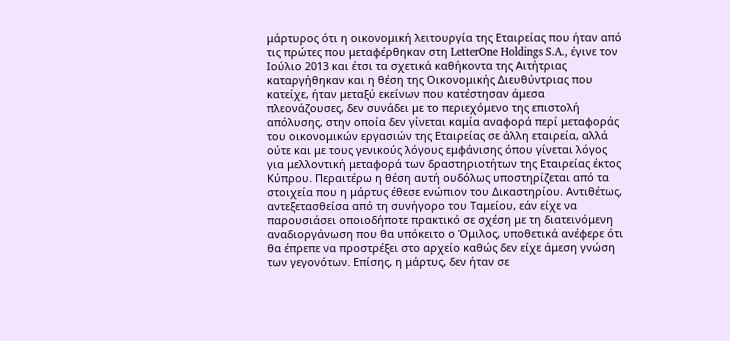μάρτυρος ότι η οικονομική λειτουργία της Εταιρείας που ήταν από τις πρώτες που μεταφέρθηκαν στη LetterOne Holdings S.A., έγινε τον Ιούλιο 2013 και έτσι τα σχετικά καθήκοντα της Αιτήτριας καταργήθηκαν και η θέση της Οικονομικής Διευθύντριας που κατείχε, ήταν μεταξύ εκείνων που κατέστησαν άμεσα πλεονάζουσες, δεν συνάδει με το περιεχόμενο της επιστολή απόλυσης, στην οποία δεν γίνεται καμία αναφορά περί μεταφοράς του οικονομικών εργασιών της Εταιρείας σε άλλη εταιρεία, αλλά ούτε και με τους γενικούς λόγους εμφάνισης όπου γίνεται λόγος για μελλοντική μεταφορά των δραστηριοτήτων της Εταιρείας έκτος Κύπρου. Περαιτέρω η θέση αυτή ουδόλως υποστηρίζεται από τα στοιχεία που η μάρτυς έθεσε ενώπιον του Δικαστηρίου. Αντιθέτως, αντεξετασθείσα από τη συνήγορο του Ταμείου, εάν είχε να παρουσιάσει οποιοδήποτε πρακτικό σε σχέση με τη διατεινόμενη αναδιοργάνωση που θα υπόκειτο ο Όμιλος, υποθετικά ανέφερε ότι θα έπρεπε να προστρέξει στο αρχείο καθώς δεν είχε άμεση γνώση των γεγονότων. Επίσης, η μάρτυς, δεν ήταν σε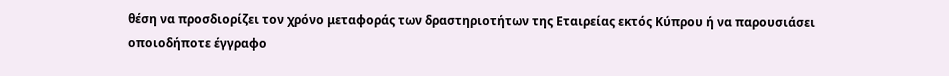θέση να προσδιορίζει τον χρόνο μεταφοράς των δραστηριοτήτων της Εταιρείας εκτός Κύπρου ή να παρουσιάσει οποιοδήποτε έγγραφο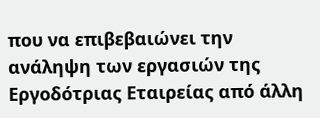που να επιβεβαιώνει την ανάληψη των εργασιών της Εργοδότριας Εταιρείας από άλλη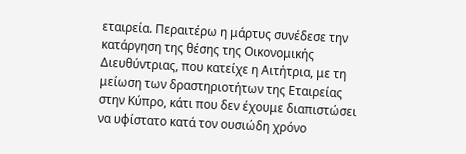εταιρεία. Περαιτέρω η μάρτυς συνέδεσε την κατάργηση της θέσης της Οικονομικής Διευθύντριας, που κατείχε η Αιτήτρια, με τη μείωση των δραστηριοτήτων της Εταιρείας στην Κύπρο, κάτι που δεν έχουμε διαπιστώσει να υφίστατο κατά τον ουσιώδη χρόνο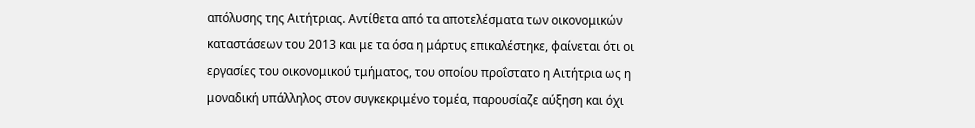απόλυσης της Αιτήτριας. Αντίθετα από τα αποτελέσματα των οικονομικών καταστάσεων του 2013 και με τα όσα η μάρτυς επικαλέστηκε, φαίνεται ότι οι εργασίες του οικονομικού τμήματος, του οποίου προΐστατο η Αιτήτρια ως η μοναδική υπάλληλος στον συγκεκριμένο τομέα, παρουσίαζε αύξηση και όχι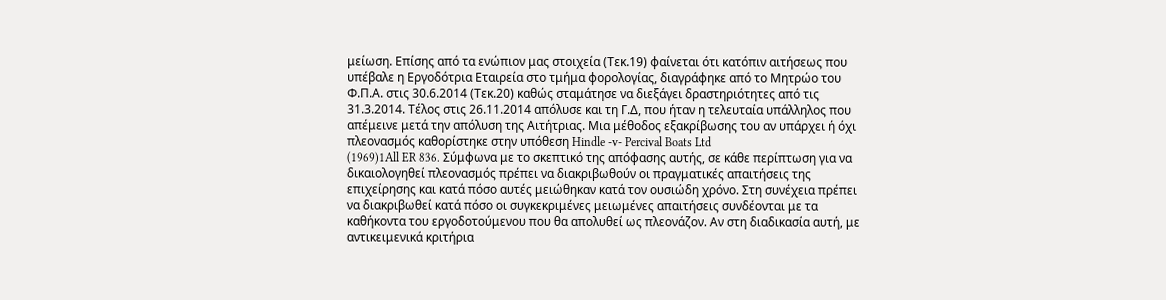μείωση. Επίσης από τα ενώπιον μας στοιχεία (Τεκ.19) φαίνεται ότι κατόπιν αιτήσεως που υπέβαλε η Εργοδότρια Εταιρεία στο τμήμα φορολογίας, διαγράφηκε από το Μητρώο του Φ.Π.Α. στις 30.6.2014 (Τεκ.20) καθώς σταμάτησε να διεξάγει δραστηριότητες από τις 31.3.2014. Τέλος στις 26.11.2014 απόλυσε και τη Γ.Δ, που ήταν η τελευταία υπάλληλος που απέμεινε μετά την απόλυση της Αιτήτριας. Μια μέθοδος εξακρίβωσης του αν υπάρχει ή όχι πλεονασμός καθορίστηκε στην υπόθεση Hindle -v- Percival Boats Ltd
(1969)1All ER 836. Σύμφωνα με το σκεπτικό της απόφασης αυτής, σε κάθε περίπτωση για να δικαιολογηθεί πλεονασμός πρέπει να διακριβωθούν οι πραγματικές απαιτήσεις της επιχείρησης και κατά πόσο αυτές μειώθηκαν κατά τον ουσιώδη χρόνο. Στη συνέχεια πρέπει να διακριβωθεί κατά πόσο οι συγκεκριμένες μειωμένες απαιτήσεις συνδέονται με τα καθήκοντα του εργοδοτούμενου που θα απολυθεί ως πλεονάζον. Αν στη διαδικασία αυτή, με αντικειμενικά κριτήρια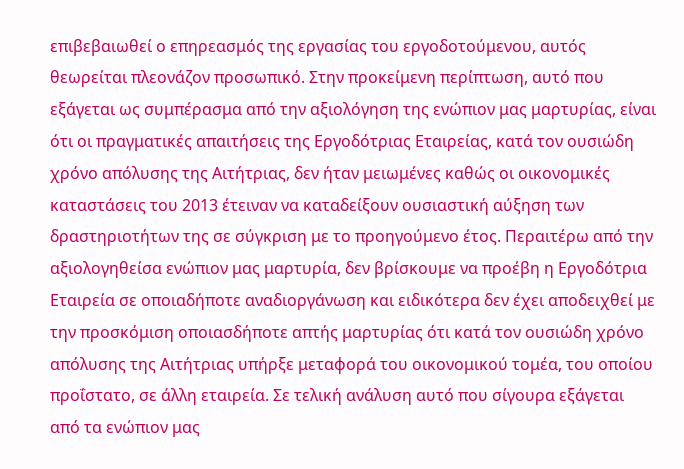επιβεβαιωθεί ο επηρεασμός της εργασίας του εργοδοτούμενου, αυτός θεωρείται πλεονάζον προσωπικό. Στην προκείμενη περίπτωση, αυτό που εξάγεται ως συμπέρασμα από την αξιολόγηση της ενώπιον μας μαρτυρίας, είναι ότι οι πραγματικές απαιτήσεις της Εργοδότριας Εταιρείας, κατά τον ουσιώδη χρόνο απόλυσης της Αιτήτριας, δεν ήταν μειωμένες καθώς οι οικονομικές καταστάσεις του 2013 έτειναν να καταδείξουν ουσιαστική αύξηση των δραστηριοτήτων της σε σύγκριση με το προηγούμενο έτος. Περαιτέρω από την αξιολογηθείσα ενώπιον μας μαρτυρία, δεν βρίσκουμε να προέβη η Εργοδότρια Εταιρεία σε οποιαδήποτε αναδιοργάνωση και ειδικότερα δεν έχει αποδειχθεί με την προσκόμιση οποιασδήποτε απτής μαρτυρίας ότι κατά τον ουσιώδη χρόνο απόλυσης της Αιτήτριας υπήρξε μεταφορά του οικονομικού τομέα, του οποίου προΐστατο, σε άλλη εταιρεία. Σε τελική ανάλυση αυτό που σίγουρα εξάγεται από τα ενώπιον μας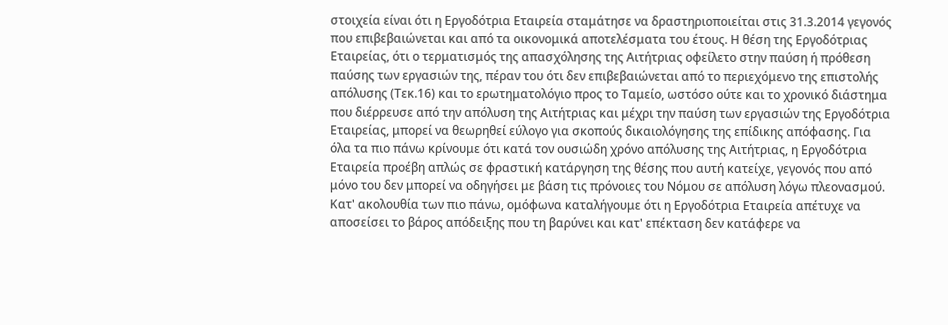στοιχεία είναι ότι η Εργοδότρια Εταιρεία σταμάτησε να δραστηριοποιείται στις 31.3.2014 γεγονός που επιβεβαιώνεται και από τα οικονομικά αποτελέσματα του έτους. Η θέση της Εργοδότριας Εταιρείας, ότι ο τερματισμός της απασχόλησης της Αιτήτριας οφείλετο στην παύση ή πρόθεση παύσης των εργασιών της, πέραν του ότι δεν επιβεβαιώνεται από το περιεχόμενο της επιστολής απόλυσης (Τεκ.16) και το ερωτηματολόγιο προς το Ταμείο, ωστόσο ούτε και το χρονικό διάστημα που διέρρευσε από την απόλυση της Αιτήτριας και μέχρι την παύση των εργασιών της Εργοδότρια Εταιρείας, μπορεί να θεωρηθεί εύλογο για σκοπούς δικαιολόγησης της επίδικης απόφασης. Για όλα τα πιο πάνω κρίνουμε ότι κατά τον ουσιώδη χρόνο απόλυσης της Αιτήτριας, η Εργοδότρια Εταιρεία προέβη απλώς σε φραστική κατάργηση της θέσης που αυτή κατείχε, γεγονός που από μόνο του δεν μπορεί να οδηγήσει με βάση τις πρόνοιες του Νόμου σε απόλυση λόγω πλεονασμού. Κατ' ακολουθία των πιο πάνω, ομόφωνα καταλήγουμε ότι η Εργοδότρια Εταιρεία απέτυχε να αποσείσει το βάρος απόδειξης που τη βαρύνει και κατ' επέκταση δεν κατάφερε να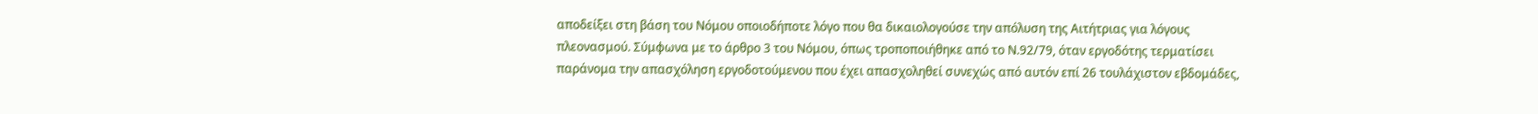αποδείξει στη βάση του Νόμου οποιοδήποτε λόγο που θα δικαιολογούσε την απόλυση της Αιτήτριας για λόγους πλεονασμού. Σύμφωνα με το άρθρο 3 του Νόμου, όπως τροποποιήθηκε από το Ν.92/79, όταν εργοδότης τερματίσει παράνομα την απασχόληση εργοδοτούμενου που έχει απασχοληθεί συνεχώς από αυτόν επί 26 τουλάχιστον εβδομάδες,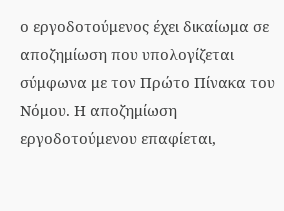ο εργοδοτούμενος έχει δικαίωμα σε αποζημίωση που υπολογίζεται σύμφωνα με τον Πρώτο Πίνακα του Νόμου. Η αποζημίωση εργοδοτούμενου επαφίεται,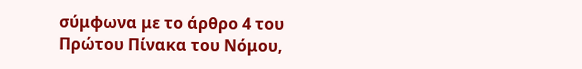σύμφωνα με το άρθρο 4 του Πρώτου Πίνακα του Νόμου,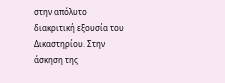στην απόλυτο διακριτική εξουσία του Δικαστηρίου. Στην άσκηση της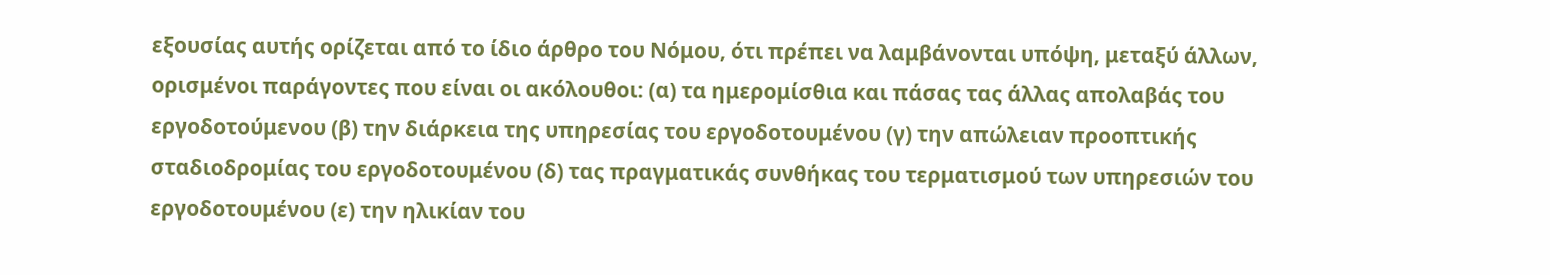εξουσίας αυτής ορίζεται από το ίδιο άρθρο του Νόμου, ότι πρέπει να λαμβάνονται υπόψη, μεταξύ άλλων, ορισμένοι παράγοντες που είναι οι ακόλουθοι: (α) τα ημερομίσθια και πάσας τας άλλας απολαβάς του εργοδοτούμενου (β) την διάρκεια της υπηρεσίας του εργοδοτουμένου (γ) την απώλειαν προοπτικής σταδιοδρομίας του εργοδοτουμένου (δ) τας πραγματικάς συνθήκας του τερματισμού των υπηρεσιών του εργοδοτουμένου (ε) την ηλικίαν του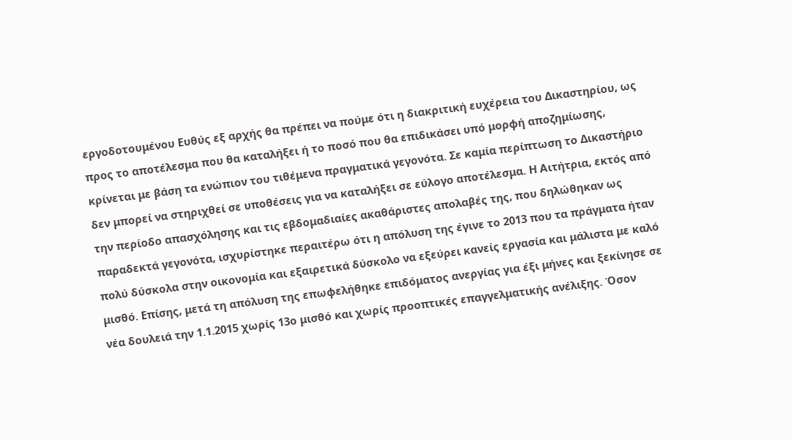εργοδοτουμένου Ευθύς εξ αρχής θα πρέπει να πούμε ότι η διακριτική ευχέρεια του Δικαστηρίου, ως προς το αποτέλεσμα που θα καταλήξει ή το ποσό που θα επιδικάσει υπό μορφή αποζημίωσης, κρίνεται με βάση τα ενώπιον του τιθέμενα πραγματικά γεγονότα. Σε καμία περίπτωση το Δικαστήριο δεν μπορεί να στηριχθεί σε υποθέσεις για να καταλήξει σε εύλογο αποτέλεσμα. Η Αιτήτρια, εκτός από την περίοδο απασχόλησης και τις εβδομαδιαίες ακαθάριστες απολαβές της, που δηλώθηκαν ως παραδεκτά γεγονότα, ισχυρίστηκε περαιτέρω ότι η απόλυση της έγινε το 2013 που τα πράγματα ήταν πολύ δύσκολα στην οικονομία και εξαιρετικά δύσκολο να εξεύρει κανείς εργασία και μάλιστα με καλό μισθό. Επίσης, μετά τη απόλυση της επωφελήθηκε επιδόματος ανεργίας για έξι μήνες και ξεκίνησε σε νέα δουλειά την 1.1.2015 χωρίς 13ο μισθό και χωρίς προοπτικές επαγγελματικής ανέλιξης. Όσον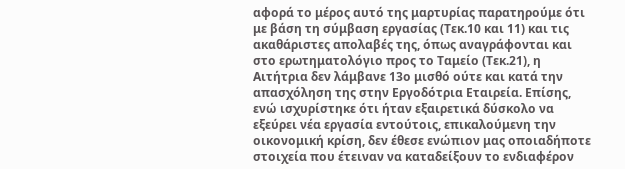αφορά το μέρος αυτό της μαρτυρίας παρατηρούμε ότι με βάση τη σύμβαση εργασίας (Τεκ.10 και 11) και τις ακαθάριστες απολαβές της, όπως αναγράφονται και στο ερωτηματολόγιο προς το Ταμείο (Τεκ.21), η Αιτήτρια δεν λάμβανε 13ο μισθό ούτε και κατά την απασχόληση της στην Εργοδότρια Εταιρεία. Επίσης, ενώ ισχυρίστηκε ότι ήταν εξαιρετικά δύσκολο να εξεύρει νέα εργασία εντούτοις, επικαλούμενη την οικονομική κρίση, δεν έθεσε ενώπιον μας οποιαδήποτε στοιχεία που έτειναν να καταδείξουν το ενδιαφέρον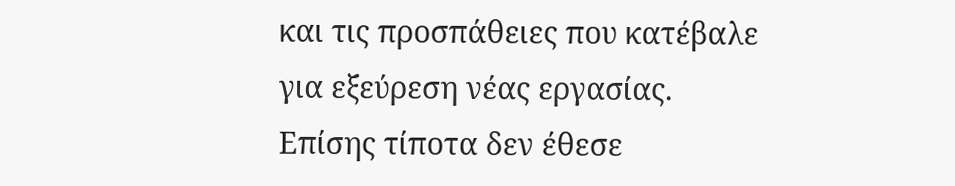και τις προσπάθειες που κατέβαλε για εξεύρεση νέας εργασίας. Επίσης τίποτα δεν έθεσε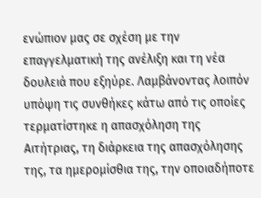ενώπιον μας σε σχέση με την επαγγελματική της ανέλιξη και τη νέα δουλειά που εξηύρε. Λαμβάνοντας λοιπόν υπόψη τις συνθήκες κάτω από τις οποίες τερματίστηκε η απασχόληση της Αιτήτριας, τη διάρκεια της απασχόλησης της, τα ημερομίσθια της, την οποιαδήποτε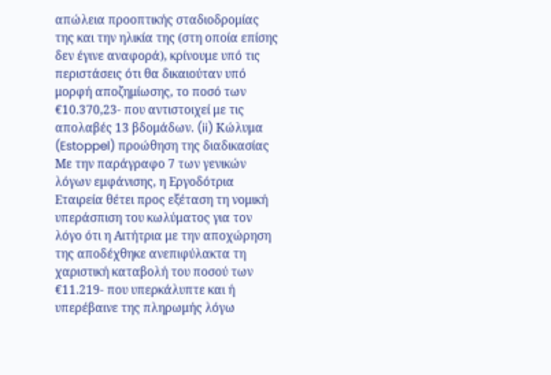απώλεια προοπτικής σταδιοδρομίας της και την ηλικία της (στη οποία επίσης δεν έγινε αναφορά), κρίνουμε υπό τις περιστάσεις ότι θα δικαιούταν υπό μορφή αποζημίωσης, το ποσό των €10.370,23- που αντιστοιχεί με τις απολαβές 13 βδομάδων. (ii) Κώλυμα (Estoppel) προώθηση της διαδικασίας Με την παράγραφο 7 των γενικών λόγων εμφάνισης, η Εργοδότρια Εταιρεία θέτει προς εξέταση τη νομική υπεράσπιση του κωλύματος για τον λόγο ότι η Αιτήτρια με την αποχώρηση της αποδέχθηκε ανεπιφύλακτα τη χαριστική καταβολή του ποσού των €11.219- που υπερκάλυπτε και ή υπερέβαινε της πληρωμής λόγω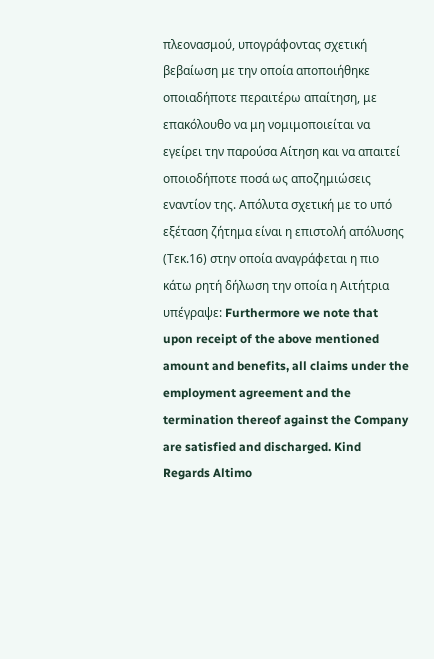πλεονασμού, υπογράφοντας σχετική βεβαίωση με την οποία αποποιήθηκε οποιαδήποτε περαιτέρω απαίτηση, με επακόλουθο να μη νομιμοποιείται να εγείρει την παρούσα Αίτηση και να απαιτεί οποιοδήποτε ποσά ως αποζημιώσεις εναντίον της. Απόλυτα σχετική με το υπό εξέταση ζήτημα είναι η επιστολή απόλυσης (Τεκ.16) στην οποία αναγράφεται η πιο κάτω ρητή δήλωση την οποία η Αιτήτρια υπέγραψε: Furthermore we note that upon receipt of the above mentioned amount and benefits, all claims under the employment agreement and the termination thereof against the Company are satisfied and discharged. Kind Regards Altimo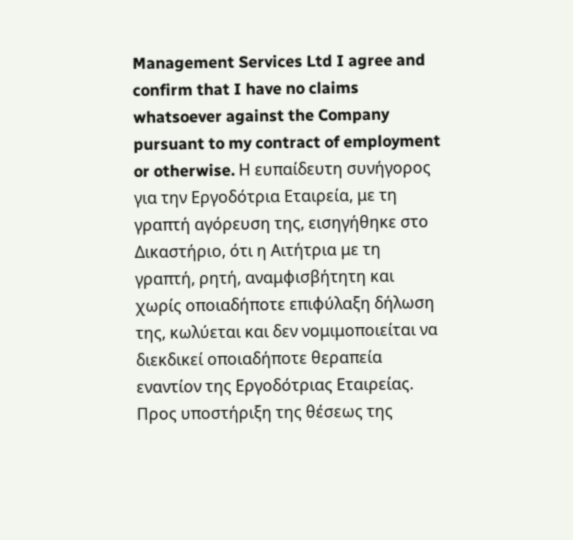Management Services Ltd I agree and confirm that I have no claims whatsoever against the Company pursuant to my contract of employment or otherwise. Η ευπαίδευτη συνήγορος για την Εργοδότρια Εταιρεία, με τη γραπτή αγόρευση της, εισηγήθηκε στο Δικαστήριο, ότι η Αιτήτρια με τη γραπτή, ρητή, αναμφισβήτητη και χωρίς οποιαδήποτε επιφύλαξη δήλωση της, κωλύεται και δεν νομιμοποιείται να διεκδικεί οποιαδήποτε θεραπεία εναντίον της Εργοδότριας Εταιρείας. Προς υποστήριξη της θέσεως της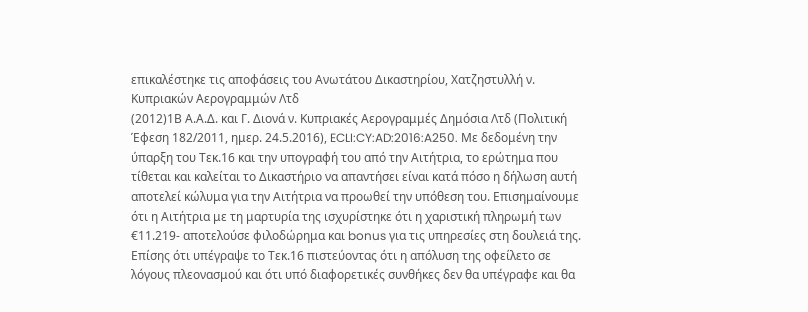επικαλέστηκε τις αποφάσεις του Ανωτάτου Δικαστηρίου, Χατζηστυλλή ν. Κυπριακών Αερογραμμών Λτδ
(2012)1Β Α.Α.Δ. και Γ. Διονά ν. Κυπριακές Αερογραμμές Δημόσια Λτδ (Πολιτική Έφεση 182/2011, ημερ. 24.5.2016), ECLI:CY:AD:2016:A250. Με δεδομένη την ύπαρξη του Τεκ.16 και την υπογραφή του από την Αιτήτρια, το ερώτημα που τίθεται και καλείται το Δικαστήριο να απαντήσει είναι κατά πόσο η δήλωση αυτή αποτελεί κώλυμα για την Αιτήτρια να προωθεί την υπόθεση του. Επισημαίνουμε ότι η Αιτήτρια με τη μαρτυρία της ισχυρίστηκε ότι η χαριστική πληρωμή των €11.219- αποτελούσε φιλοδώρημα και bonus για τις υπηρεσίες στη δουλειά της. Επίσης ότι υπέγραψε το Τεκ.16 πιστεύοντας ότι η απόλυση της οφείλετο σε λόγους πλεονασμού και ότι υπό διαφορετικές συνθήκες δεν θα υπέγραφε και θα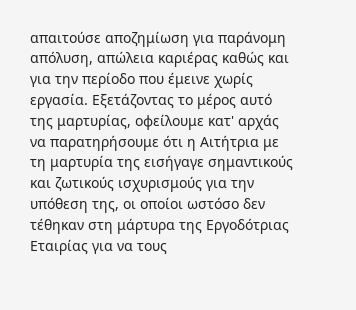απαιτούσε αποζημίωση για παράνομη απόλυση, απώλεια καριέρας καθώς και για την περίοδο που έμεινε χωρίς εργασία. Εξετάζοντας το μέρος αυτό της μαρτυρίας, οφείλουμε κατ' αρχάς να παρατηρήσουμε ότι η Αιτήτρια με τη μαρτυρία της εισήγαγε σημαντικούς και ζωτικούς ισχυρισμούς για την υπόθεση της, οι οποίοι ωστόσο δεν τέθηκαν στη μάρτυρα της Εργοδότριας Εταιρίας για να τους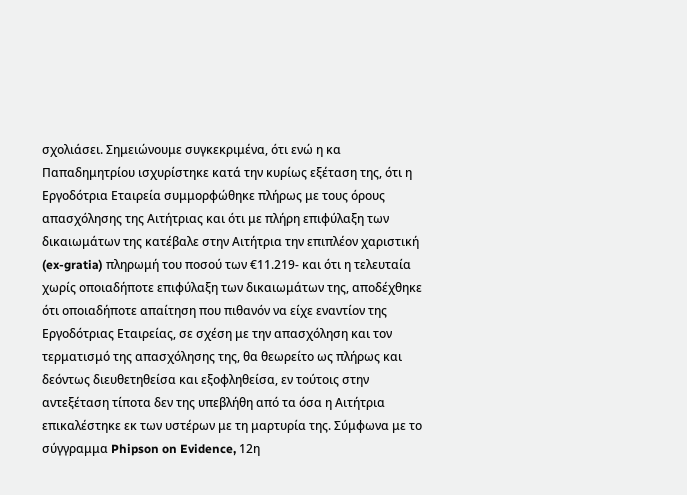σχολιάσει. Σημειώνουμε συγκεκριμένα, ότι ενώ η κα Παπαδημητρίου ισχυρίστηκε κατά την κυρίως εξέταση της, ότι η Εργοδότρια Εταιρεία συμμορφώθηκε πλήρως με τους όρους απασχόλησης της Αιτήτριας και ότι με πλήρη επιφύλαξη των δικαιωμάτων της κατέβαλε στην Αιτήτρια την επιπλέον χαριστική (ex-gratia) πληρωμή του ποσού των €11.219- και ότι η τελευταία χωρίς οποιαδήποτε επιφύλαξη των δικαιωμάτων της, αποδέχθηκε ότι οποιαδήποτε απαίτηση που πιθανόν να είχε εναντίον της Εργοδότριας Εταιρείας, σε σχέση με την απασχόληση και τον τερματισμό της απασχόλησης της, θα θεωρείτο ως πλήρως και δεόντως διευθετηθείσα και εξοφληθείσα, εν τούτοις στην αντεξέταση τίποτα δεν της υπεβλήθη από τα όσα η Αιτήτρια επικαλέστηκε εκ των υστέρων με τη μαρτυρία της. Σύμφωνα με το σύγγραμμα Phipson on Evidence, 12η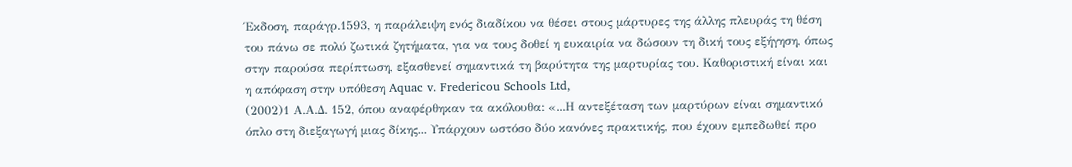Έκδοση, παράγρ.1593, η παράλειψη ενός διαδίκου να θέσει στους μάρτυρες της άλλης πλευράς τη θέση του πάνω σε πολύ ζωτικά ζητήματα, για να τους δοθεί η ευκαιρία να δώσουν τη δική τους εξήγηση, όπως στην παρούσα περίπτωση, εξασθενεί σημαντικά τη βαρύτητα της μαρτυρίας του. Καθοριστική είναι και η απόφαση στην υπόθεση Aquac v. Fredericou Schools Ltd,
(2002)1 Α.Α.Δ. 152, όπου αναφέρθηκαν τα ακόλουθα: «...Η αντεξέταση των μαρτύρων είναι σημαντικό όπλο στη διεξαγωγή μιας δίκης... Υπάρχουν ωστόσο δύο κανόνες πρακτικής, που έχουν εμπεδωθεί προ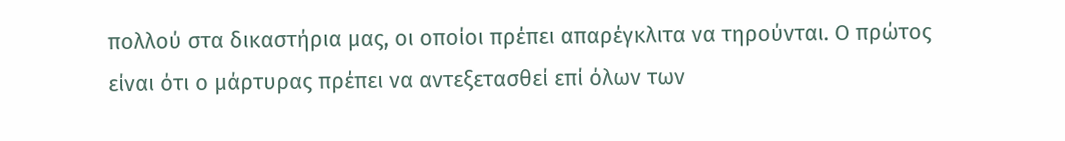πολλού στα δικαστήρια μας, οι οποίοι πρέπει απαρέγκλιτα να τηρούνται. Ο πρώτος είναι ότι ο μάρτυρας πρέπει να αντεξετασθεί επί όλων των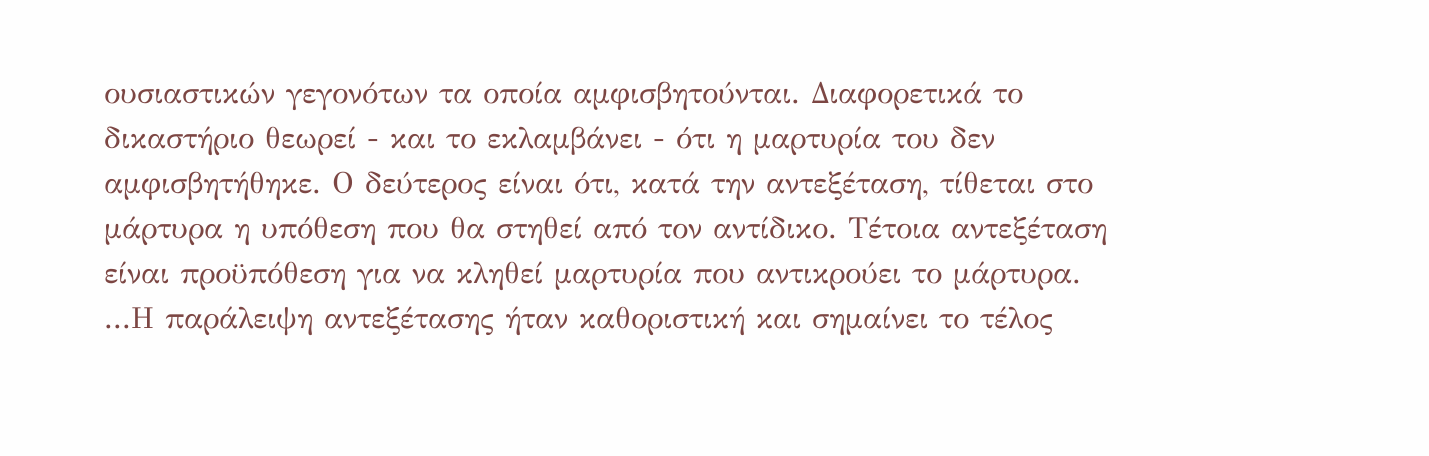ουσιαστικών γεγονότων τα οποία αμφισβητούνται. Διαφορετικά το δικαστήριο θεωρεί - και το εκλαμβάνει - ότι η μαρτυρία του δεν αμφισβητήθηκε. Ο δεύτερος είναι ότι, κατά την αντεξέταση, τίθεται στο μάρτυρα η υπόθεση που θα στηθεί από τον αντίδικο. Τέτοια αντεξέταση είναι προϋπόθεση για να κληθεί μαρτυρία που αντικρούει το μάρτυρα. ...Η παράλειψη αντεξέτασης ήταν καθοριστική και σημαίνει το τέλος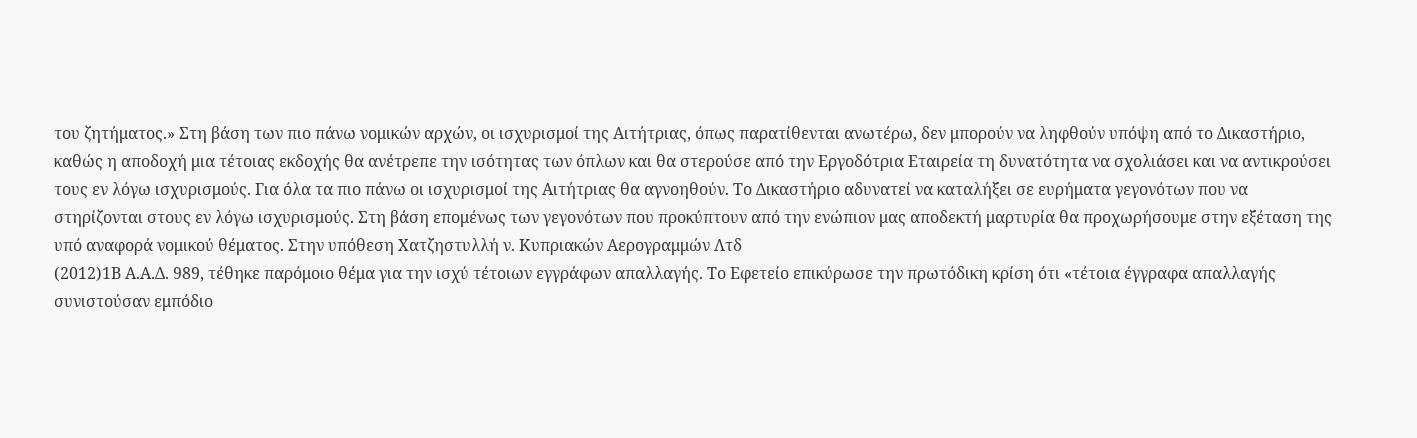του ζητήματος.» Στη βάση των πιο πάνω νομικών αρχών, οι ισχυρισμοί της Αιτήτριας, όπως παρατίθενται ανωτέρω, δεν μπορούν να ληφθούν υπόψη από το Δικαστήριο, καθώς η αποδοχή μια τέτοιας εκδοχής θα ανέτρεπε την ισότητας των όπλων και θα στερούσε από την Εργοδότρια Εταιρεία τη δυνατότητα να σχολιάσει και να αντικρούσει τους εν λόγω ισχυρισμούς. Για όλα τα πιο πάνω οι ισχυρισμοί της Αιτήτριας θα αγνοηθούν. Το Δικαστήριο αδυνατεί να καταλήξει σε ευρήματα γεγονότων που να στηρίζονται στους εν λόγω ισχυρισμούς. Στη βάση επομένως των γεγονότων που προκύπτουν από την ενώπιον μας αποδεκτή μαρτυρία θα προχωρήσουμε στην εξέταση της υπό αναφορά νομικού θέματος. Στην υπόθεση Χατζηστυλλή ν. Κυπριακών Αερογραμμών Λτδ
(2012)1Β Α.Α.Δ. 989, τέθηκε παρόμοιο θέμα για την ισχύ τέτοιων εγγράφων απαλλαγής. Το Εφετείο επικύρωσε την πρωτόδικη κρίση ότι «τέτοια έγγραφα απαλλαγής συνιστούσαν εμπόδιο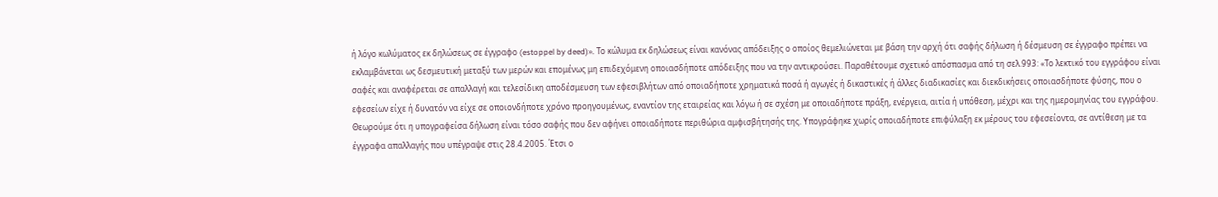ή λόγο κωλύματος εκ δηλώσεως σε έγγραφο (estoppel by deed)». Το κώλυμα εκ δηλώσεως είναι κανόνας απόδειξης ο οποίος θεμελιώνεται με βάση την αρχή ότι σαφής δήλωση ή δέσμευση σε έγγραφο πρέπει να εκλαμβάνεται ως δεσμευτική μεταξύ των μερών και επομένως μη επιδεχόμενη οποιασδήποτε απόδειξης που να την αντικρούσει. Παραθέτουμε σχετικό απόσπασμα από τη σελ.993: «Το λεκτικό του εγγράφου είναι σαφές και αναφέρεται σε απαλλαγή και τελεσίδικη αποδέσμευση των εφεσιβλήτων από οποιαδήποτε χρηματικά ποσά ή αγωγές ή δικαστικές ή άλλες διαδικασίες και διεκδικήσεις οποιασδήποτε φύσης, που ο εφεσείων είχε ή δυνατόν να είχε σε οποιονδήποτε χρόνο προηγουμένως, εναντίον της εταιρείας και λόγω ή σε σχέση με οποιαδήποτε πράξη, ενέργεια, αιτία ή υπόθεση, μέχρι και της ημερομηνίας του εγγράφου. Θεωρούμε ότι η υπογραφείσα δήλωση είναι τόσο σαφής που δεν αφήνει οποιαδήποτε περιθώρια αμφισβήτησής της. Υπογράφηκε χωρίς οποιαδήποτε επιφύλαξη εκ μέρους του εφεσείοντα, σε αντίθεση με τα έγγραφα απαλλαγής που υπέγραψε στις 28.4.2005. Έτσι ο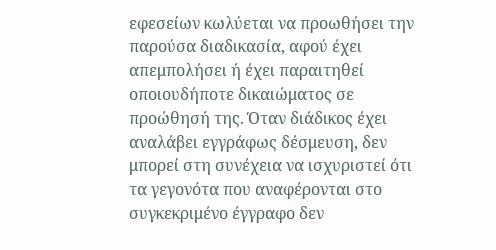εφεσείων κωλύεται να προωθήσει την παρούσα διαδικασία, αφού έχει απεμπολήσει ή έχει παραιτηθεί οποιουδήποτε δικαιώματος σε προώθησή της. Όταν διάδικος έχει αναλάβει εγγράφως δέσμευση, δεν μπορεί στη συνέχεια να ισχυριστεί ότι τα γεγονότα που αναφέρονται στο συγκεκριμένο έγγραφο δεν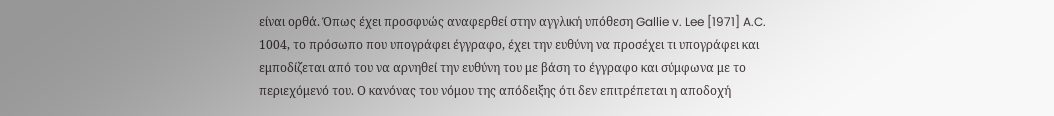είναι ορθά. Όπως έχει προσφυώς αναφερθεί στην αγγλική υπόθεση Gallie v. Lee [1971] A.C. 1004, το πρόσωπο που υπογράφει έγγραφο, έχει την ευθύνη να προσέχει τι υπογράφει και εμποδίζεται από του να αρνηθεί την ευθύνη του με βάση το έγγραφο και σύμφωνα με το περιεχόμενό του. Ο κανόνας του νόμου της απόδειξης ότι δεν επιτρέπεται η αποδοχή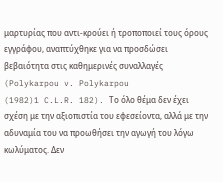μαρτυρίας που αντι-κρούει ή τροποποιεί τους όρους εγγράφου, αναπτύχθηκε για να προσδώσει βεβαιότητα στις καθημερινές συναλλαγές (Polykarpou v. Polykarpou
(1982)1 C.L.R. 182). Το όλο θέμα δεν έχει σχέση με την αξιοπιστία του εφεσείοντα, αλλά με την αδυναμία του να προωθήσει την αγωγή του λόγω κωλύματος. Δεν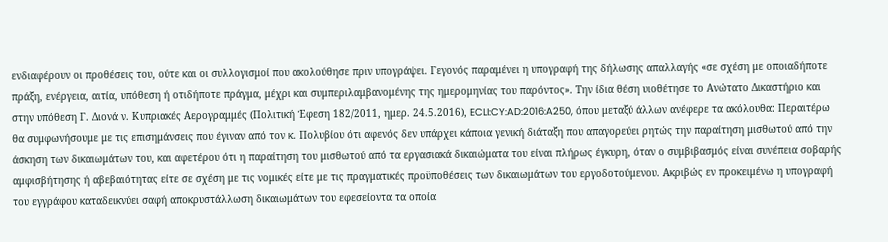ενδιαφέρουν οι προθέσεις του, ούτε και οι συλλογισμοί που ακολούθησε πριν υπογράψει. Γεγονός παραμένει η υπογραφή της δήλωσης απαλλαγής «σε σχέση με οποιαδήποτε πράξη, ενέργεια, αιτία, υπόθεση ή οτιδήποτε πράγμα, μέχρι και συμπεριλαμβανομένης της ημερομηνίας του παρόντος». Την ίδια θέση υιοθέτησε το Ανώτατο Δικαστήριο και στην υπόθεση Γ. Διονά ν. Κυπριακές Αερογραμμές (Πολιτική Έφεση 182/2011, ημερ. 24.5.2016), ECLI:CY:AD:2016:A250, όπου μεταξύ άλλων ανέφερε τα ακόλουθα: Περαιτέρω θα συμφωνήσουμε με τις επισημάνσεις που έγιναν από τον κ. Πολυβίου ότι αφενός δεν υπάρχει κάποια γενική διάταξη που απαγορεύει ρητώς την παραίτηση μισθωτού από την άσκηση των δικαιωμάτων του, και αφετέρου ότι η παραίτηση του μισθωτού από τα εργασιακά δικαιώματα του είναι πλήρως έγκυρη, όταν ο συμβιβασμός είναι συνέπεια σοβαρής αμφισβήτησης ή αβεβαιότητας είτε σε σχέση με τις νομικές είτε με τις πραγματικές προϋποθέσεις των δικαιωμάτων του εργοδοτούμενου. Ακριβώς εν προκειμένω η υπογραφή του εγγράφου καταδεικνύει σαφή αποκρυστάλλωση δικαιωμάτων του εφεσείοντα τα οποία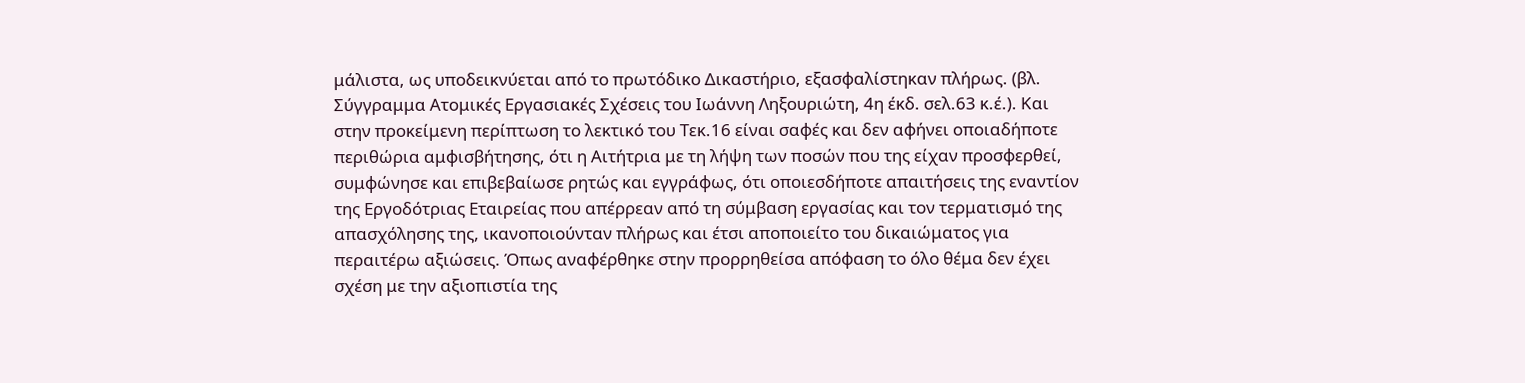μάλιστα, ως υποδεικνύεται από το πρωτόδικο Δικαστήριο, εξασφαλίστηκαν πλήρως. (βλ. Σύγγραμμα Ατομικές Εργασιακές Σχέσεις του Ιωάννη Ληξουριώτη, 4η έκδ. σελ.63 κ.έ.). Και στην προκείμενη περίπτωση το λεκτικό του Τεκ.16 είναι σαφές και δεν αφήνει οποιαδήποτε περιθώρια αμφισβήτησης, ότι η Αιτήτρια με τη λήψη των ποσών που της είχαν προσφερθεί, συμφώνησε και επιβεβαίωσε ρητώς και εγγράφως, ότι οποιεσδήποτε απαιτήσεις της εναντίον της Εργοδότριας Εταιρείας που απέρρεαν από τη σύμβαση εργασίας και τον τερματισμό της απασχόλησης της, ικανοποιούνταν πλήρως και έτσι αποποιείτο του δικαιώματος για περαιτέρω αξιώσεις. Όπως αναφέρθηκε στην προρρηθείσα απόφαση το όλο θέμα δεν έχει σχέση με την αξιοπιστία της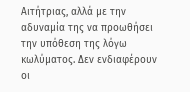Αιτήτριας, αλλά με την αδυναμία της να προωθήσει την υπόθεση της λόγω κωλύματος. Δεν ενδιαφέρουν οι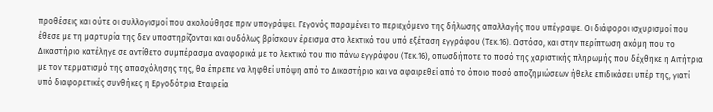προθέσεις και ούτε οι συλλογισμοί που ακολούθησε πριν υπογράψει. Γεγονός παραμένει το περιεχόμενο της δήλωσης απαλλαγής που υπέγραψε. Οι διάφοροι ισχυρισμοί που έθεσε με τη μαρτυρία της δεν υποστηρίζονται και ουδόλως βρίσκουν έρεισμα στο λεκτικό του υπό εξέταση εγγράφου (Τεκ.16). Ωστόσο, και στην περίπτωση ακόμη που το Δικαστήριο κατέληγε σε αντίθετο συμπέρασμα αναφορικά με το λεκτικό του πιο πάνω εγγράφου (Τεκ.16), οπωσδήποτε το ποσό της χαριστικής πληρωμής που δέχθηκε η Αιτήτρια με τον τερματισμό της απασχόλησης της, θα έπρεπε να ληφθεί υπόψη από το Δικαστήριο και να αφαιρεθεί από το όποιο ποσό αποζημιώσεων ήθελε επιδικάσει υπέρ της, γιατί υπό διαφορετικές συνθήκες η Εργοδότρια Εταιρεία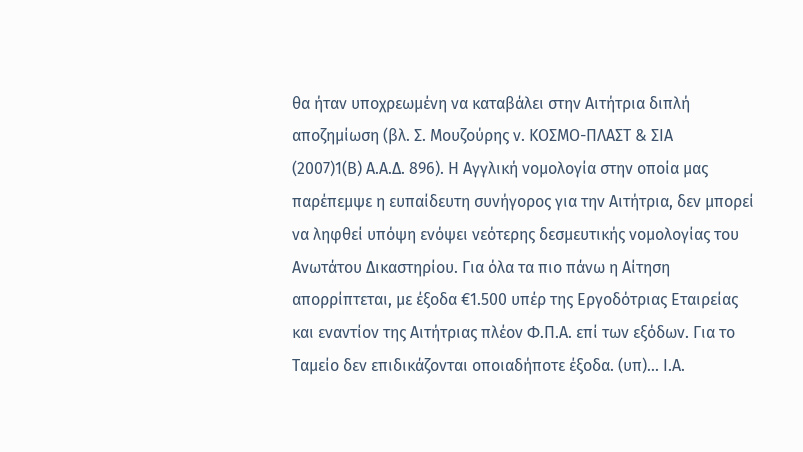θα ήταν υποχρεωμένη να καταβάλει στην Αιτήτρια διπλή αποζημίωση (βλ. Σ. Μουζούρης ν. ΚΟΣΜΟ-ΠΛΑΣΤ & ΣΙΑ
(2007)1(Β) Α.Α.Δ. 896). Η Αγγλική νομολογία στην οποία μας παρέπεμψε η ευπαίδευτη συνήγορος για την Αιτήτρια, δεν μπορεί να ληφθεί υπόψη ενόψει νεότερης δεσμευτικής νομολογίας του Ανωτάτου Δικαστηρίου. Για όλα τα πιο πάνω η Αίτηση απορρίπτεται, με έξοδα €1.500 υπέρ της Εργοδότριας Εταιρείας και εναντίον της Αιτήτριας πλέον Φ.Π.Α. επί των εξόδων. Για το Ταμείο δεν επιδικάζονται οποιαδήποτε έξοδα. (υπ)... Ι.Α.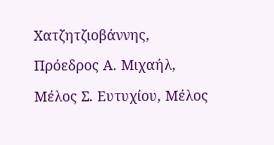Χατζητζιοβάννης, Πρόεδρος Α. Μιχαήλ, Μέλος Σ. Ευτυχίου, Μέλος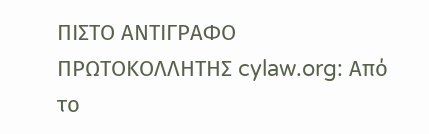ΠΙΣΤΟ ΑΝΤΙΓΡΑΦΟ ΠΡΩΤΟΚΟΛΛΗΤΗΣ cylaw.org: Από το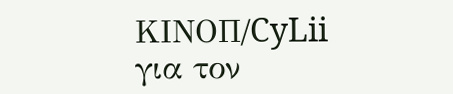ΚΙΝOΠ/CyLii για τον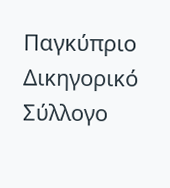Παγκύπριο Δικηγορικό Σύλλογο